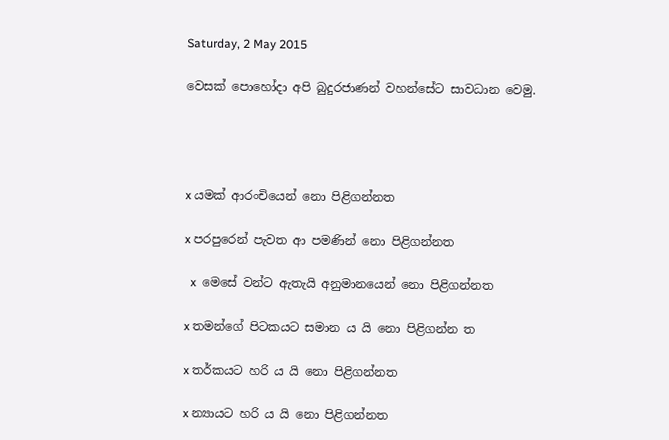Saturday, 2 May 2015

වෙසක් පොහෝදා අපි බුදුරජාණන් වහන්සේට සාවධාන වෙමු.




x යමක් ආරංචියෙන් නො පිළිගන්නත

x පරපුරෙන් පැවත ආ පමණින් නො පිළිගන්නත

  x  මෙසේ වන්ට ඇතැයි අනුමානයෙන් නො පිළිගන්නත

x තමන්ගේ පිටකයට සමාන ය යි නො පිළිගන්න ත

x තර්කයට හරි ය යි නො පිළිගන්නත

x න්‍යායට හරි ය යි නො පිළිගන්නත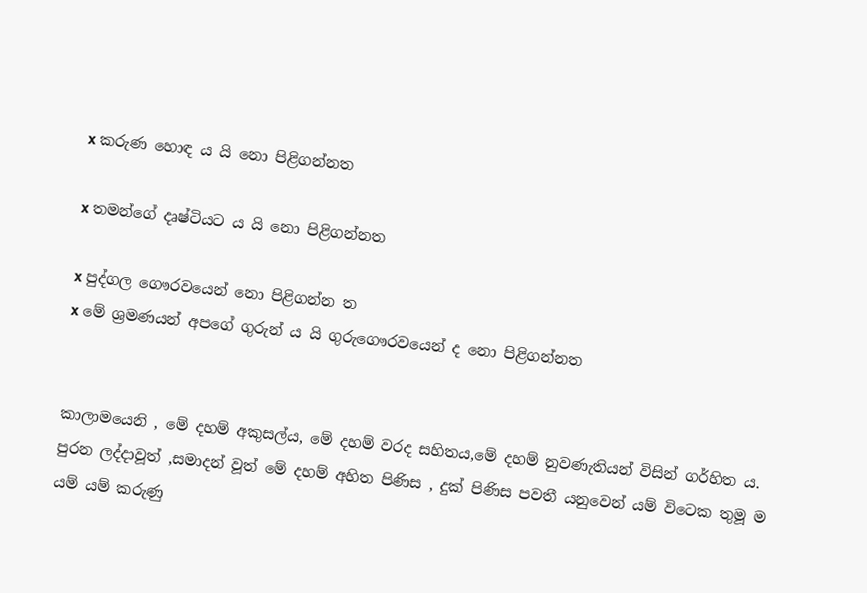x කරුණ හොඳ ය යි නො පිළිගන්නත

x තමන්ගේ දෘෂ්ටියට ය යි නො පිළිගන්නත

x පුද්ගල ගෞරවයෙන් නො පිළිගන්න ත
x මේ ශ්‍රමණයන් අපගේ ගුරුන් ය යි ගුරුගෞරවයෙන් ද නො පිළිගන්නත


කාලාමයෙනි , මේ දහම් අකුසල්ය, මේ දහම් වරද සහිතය,මේ දහම් නුවණැතියන් විසින් ගර්හිත ය. පුරන ලද්දාවූත් ,සමාදන් වූත් මේ දහම් අහිත පිණිස , දුක් පිණිස පවතී යනුවෙන් යම් විටෙක තුමූ ම යම් යම් කරුණු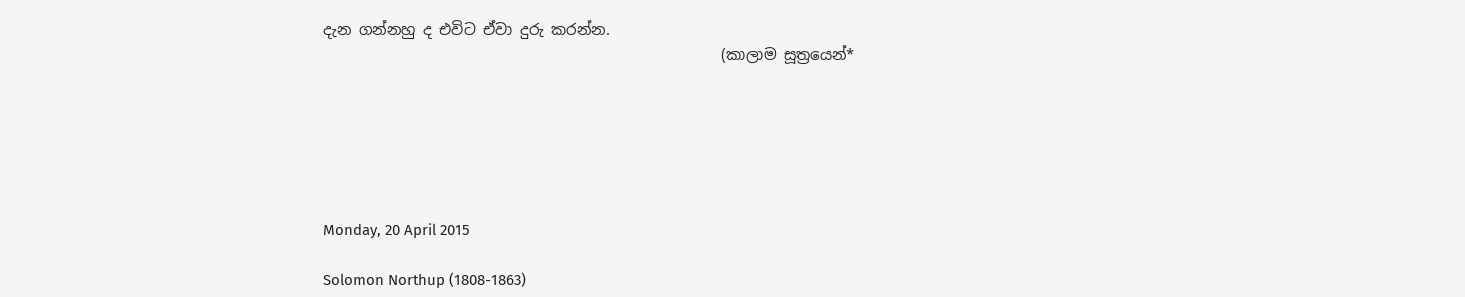දැන ගන්නහු ද එවිට ඒවා දුරු කරන්න.
                                                     (කාලාම සූත්‍රයෙන්*






Monday, 20 April 2015

Solomon Northup (1808-1863)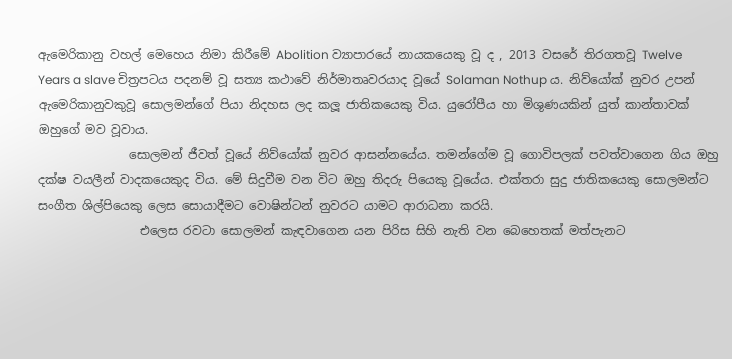ඇමෙරිකානු වහල් මෙහෙය නිමා කිරීමේ Abolition ව්‍යාපාරයේ නායකයෙකු වූ ද , 2013 වසරේ තිරගතවූ Twelve Years a slave චිත්‍රපටය පදනම් වූ සත්‍ය කථාවේ නිර්මාතෘවරයාද වූයේ Solaman Nothup ය. නිව්යෝක් නුවර උපන් ඇමෙරිකානුවකුවූ සොලමන්ගේ පියා නිදහස ලද කලූ ජාතිකයෙකු විය. යුරෝපීය හා මිශුණයකින් යුත් කාන්තාවක් ඔහුගේ මව වූවාය.
               සොලමන් ජීවත් වූයේ නිව්යෝක් නුවර ආසන්නයේය. තමන්ගේම වූ ගොවිපලක් පවත්වාගෙන ගිය ඔහු දක්ෂ වයලීන් වාදකයෙකුද විය. මේ සිදුවීම වන විට ඔහු තිදරු පියෙකු වූයේය. එක්තරා සුදු ජාතිකයෙකු සොලමන්ට සංගීත ශිල්පියෙකු ලෙස සොයාදීමට වොෂින්ටන් නුවරට යාමට ආරාධනා කරයි.
                 එලෙස රවටා සොලමන් කැඳවාගෙන යන පිරිස සිහි නැති වන බෙහෙතක් මත්පැනට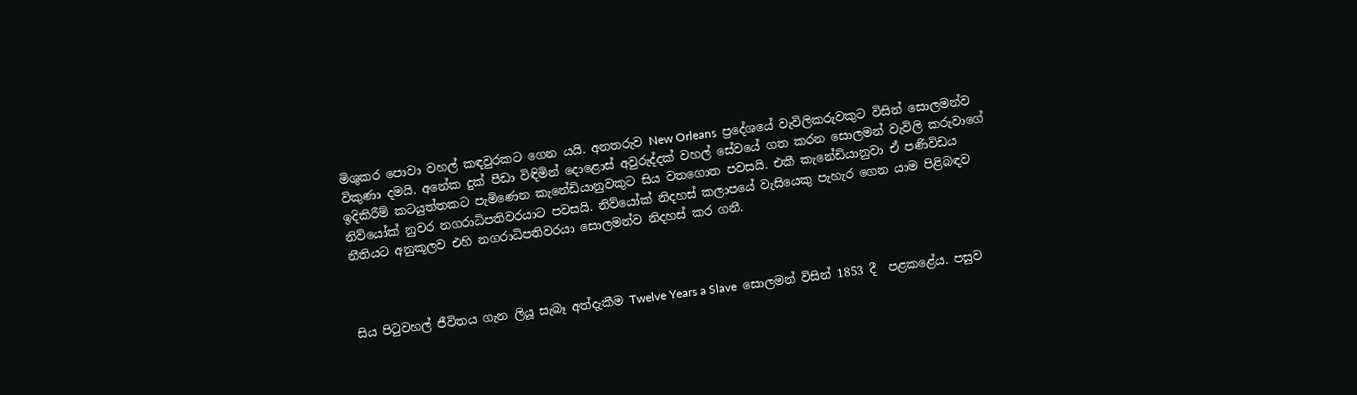මිශුකර පොවා වහල් කඳවුරකට ගෙන යයි. අනතරුව New Orleans  ප්‍රදේශයේ වැවිලිකරුවකුට විසින් සොලමන්ව විකුණා දමයි. අනේක දුක් පීඩා විඳිමින් දොළොස් අවුරුද්දක් වහල් සේවයේ ගත කරන සොලමන් වැවිලි කරුවාගේ ඉදිකිරීම් කටයුත්තකට පැමිණෙන කැනේඩියානුවකුට සිය වතගොත පවසයි. එකී කැනේඩියානුවා ඒ පණිවිඩය නිව්යෝක් නුවර නගරාධිපතිවරයාට පවසයි. නිව්යෝක් නිදහස් කලාපයේ වැසියෙකු පැහැර ගෙන යාම පිළිබඳව නීතියට අනුකූලව එහි නගරාධිපතිවරයා සොලමන්ව නිදහස් කර ගනී.



සිය පිටුවහල් ජීවිතය ගැන ලියූ සැබෑ අත්දැකීම Twelve Years a Slave  සොලමන් විසින් 1853 දී  පළකළේය. පසුව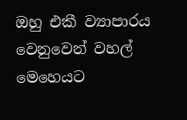ඔහු එකී ව්‍යාපාරය වෙනුවෙන් වහල් මෙහෙයට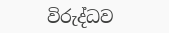විරුද්ධව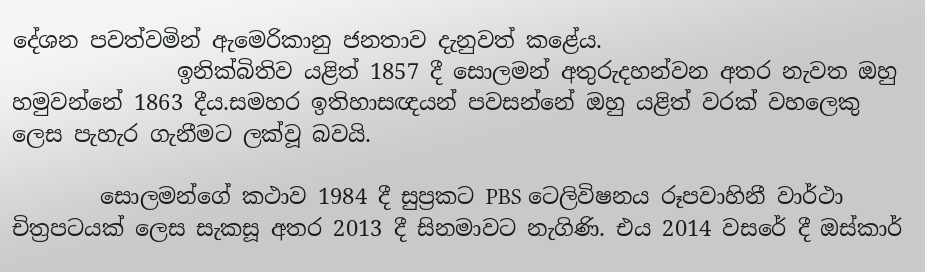දේශන පවත්වමින් ඇමෙරිකානු ජනතාව දැනුවත් කළේය.
               ඉනික්බිතිව යළිත් 1857 දී සොලමන් අතුරුදහන්වන අතර නැවත ඔහු හමුවන්නේ 1863 දීය.සමහර ඉතිහාසඥයන් පවසන්නේ ඔහු යළිත් වරක් වහලෙකු ලෙස පැහැර ගැනීමට ලක්වූ බවයි.

        සොලමන්ගේ කථාව 1984 දී සුප්‍රකට PBS ටෙලිවිෂනය රූපවාහිනී වාර්ථා චිත්‍රපටයක් ලෙස සැකසූ අතර 2013 දී සිනමාවට නැගිණි. එය 2014 වසරේ දී ඔස්කාර්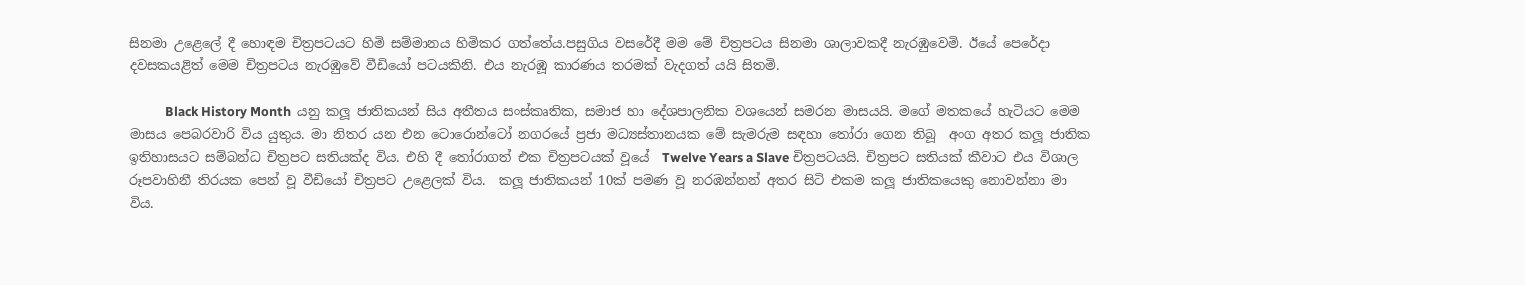සිනමා උළෙලේ දී හොඳම චිත්‍රපටයට හිමි සම්මානය හිමිකර ගත්තේය.පසුගිය වසරේදී මම මේ චිත්‍රපටය සිනමා ශාලාවකදී නැරඹුවෙමි. ඊයේ පෙරේදා දවසකයළිත් මෙම චිත්‍රපටය නැරඹුවේ වීඩියෝ පටයකිනි. එය නැරඹූ කාරණය තරමක් වැදගත් යයි සිතමි.

            Black History Month  යනු කලූ ජාතිකයන් සිය අතීතය සංස්කෘතික, සමාජ හා දේශපාලනික වශයෙන් සමරන මාසයයි. මගේ මතකයේ හැටියට මෙම මාසය පෙබරවාරි විය යුතුය. මා නිතර යන එන ටොරොන්ටෝ නගරයේ ප්‍රජා මධ්‍යස්තානයක මේ සැමරුම සඳහා තෝරා ගෙන තිබූ  අංග අතර කලූ ජාතික ඉතිහාසයට සම්බන්ධ චිත්‍රපට සතියක්ද විය. එහි දී තෝරාගත් එක චිත්‍රපටයක් වූයේ  Twelve Years a Slave චිත්‍රපටයයි. චිත්‍රපට සතියක් කීවාට එය විශාල රූපවාහිනී තිරයක පෙන් වූ වීඩියෝ චිත්‍රපට උළෙලක් විය.  කලූ ජාතිකයන් 10ක් පමණ වූ නරඹන්නන් අතර සිටි එකම කලූ ජාතිකයෙකු නොවන්නා මා විය.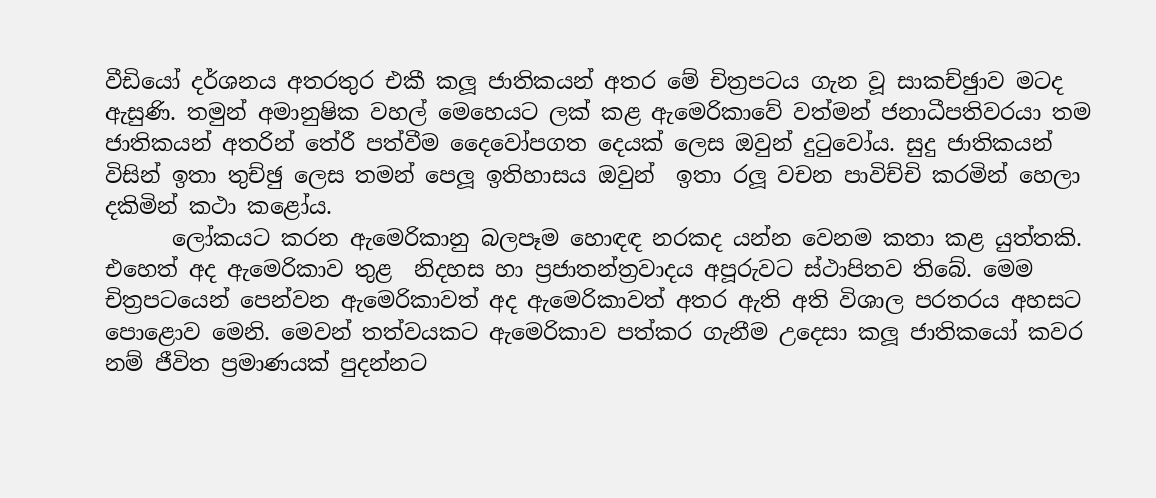වීඩියෝ දර්ශනය අතරතුර එකී කලූ ජාතිකයන් අතර මේ චිත්‍රපටය ගැන වූ සාකච්ඡුාව මටද ඇසුණි. තමුන් අමානුෂික වහල් මෙහෙයට ලක් කළ ඇමෙරිකාවේ වත්මන් ජනාධීපතිවරයා තම ජාතිකයන් අතරින් තේරී පත්වීම දෛවෝපගත දෙයක් ලෙස ඔවුන් දුටුවෝය. සුදු ජාතිකයන් විසින් ඉතා තුච්ඡු ලෙස තමන් පෙලූ ඉතිහාසය ඔවුන්  ඉතා රලූ වචන පාවිච්චි කරමින් හෙලා දකිමින් කථා කළෝය.
      ලෝකයට කරන ඇමෙරිකානු බලපෑම හොඳඳ නරකද යන්න වෙනම කතා කළ යුත්තකි. එහෙත් අද ඇමෙරිකාව තුළ  නිදහස හා ප්‍රජාතන්ත්‍රවාදය අපූරුවට ස්ථාපිතව තිබේ. මෙම චිත්‍රපටයෙන් පෙන්වන ඇමෙරිකාවත් අද ඇමෙරිකාවත් අතර ඇති අති විශාල පරතරය අහසට පොළොව මෙනි. මෙවන් තත්වයකට ඇමෙරිකාව පත්කර ගැනීම උදෙසා කලූ ජාතිකයෝ කවර නම් ජීවිත ප්‍රමාණයක් පුදන්නට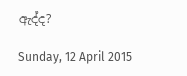ඇද්ද?

Sunday, 12 April 2015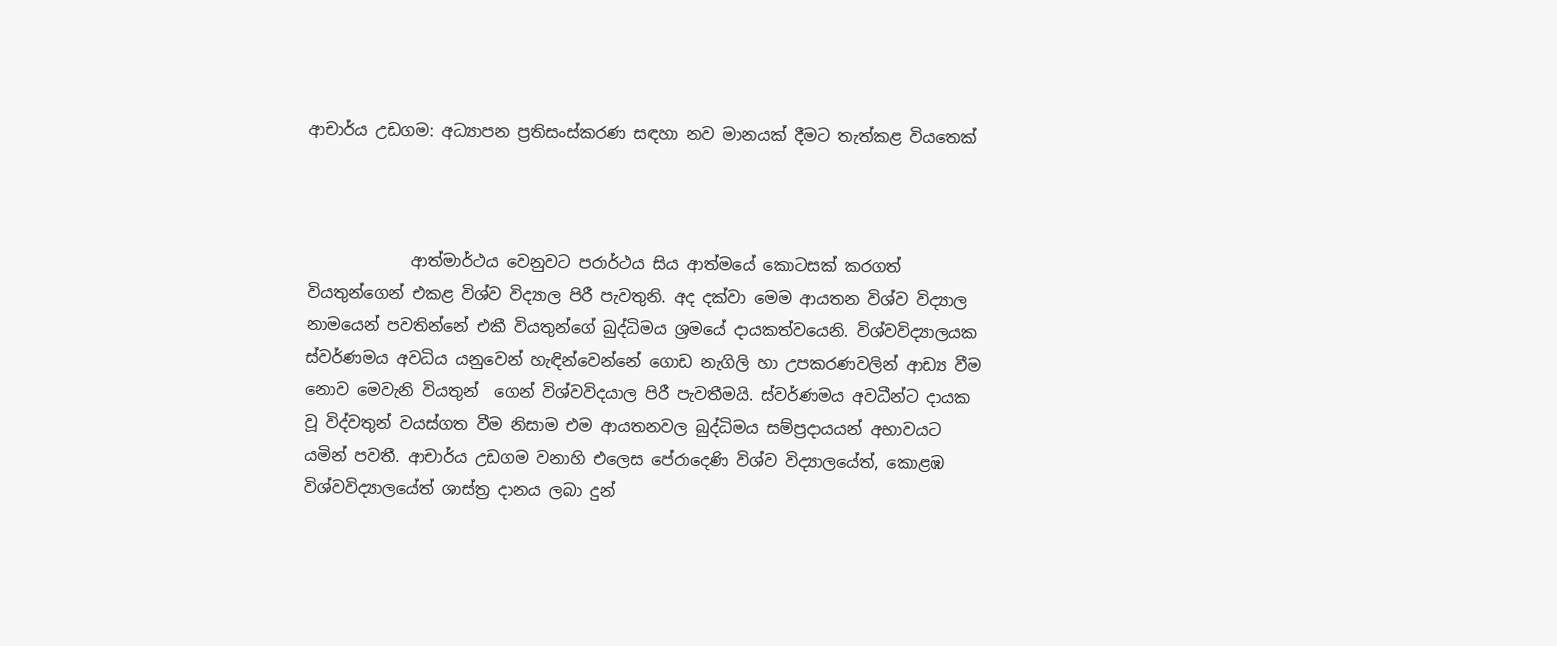ආචාර්ය උඩගම: අධ්‍යාපන ප්‍රතිසංස්කරණ සඳහා නව මානයක් දීමට තැත්කළ වියතෙක්



             ආත්මාර්ථය වෙනුවට පරාර්ථය සිය ආත්මයේ කොටසක් කරගත් වියතුන්ගෙන් එකළ විශ්ව විද්‍යාල පිරී පැවතුනි. අද දක්වා මෙම ආයතන විශ්ව විද්‍යාල නාමයෙන් පවතින්නේ එකී වියතුන්ගේ බුද්ධිමය ශ්‍රමයේ දායකත්වයෙනි. විශ්වවිද්‍යාලයක ස්වර්ණමය අවධිය යනුවෙන් හැඳින්වෙන්නේ ගොඩ නැගිලි හා උපකරණවලින් ආඩ්‍ය වීම නොව මෙවැනි වියතුන්  ගෙන් විශ්වවිදයාල පිරී පැවතීමයි. ස්වර්ණමය අවධීන්ට දායක වූ විද්වතුන් වයස්ගත වීම නිසාම එම ආයතනවල බුද්ධිමය සම්ප්‍රදායයන් අභාවයට යමින් පවතී. ආචාර්ය උඩගම වනාහි එලෙස පේරාදෙණි විශ්ව විද්‍යාලයේත්, කොළඹ විශ්වවිද්‍යාලයේත් ශාස්ත්‍ර දානය ලබා දුන්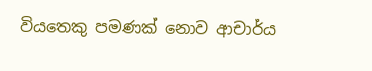වියතෙකු පමණක් නොව ආචාර්ය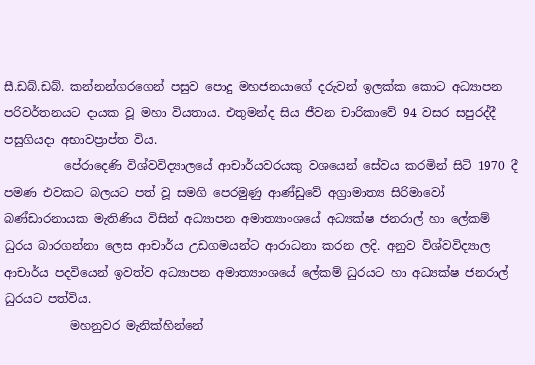සී.ඩබ්.ඩබ්. කන්නන්ගරගෙන් පසුව පොදු මහජනයාගේ දරුවන් ඉලක්ක කොට අධ්‍යාපන පරිවර්තනයට දායක වූ මහා වියතාය. එතුමන්ද සිය ජීවන චාරිකාවේ 94 වසර සපුරද්දී පසුගියදා අභාවප්‍රාප්ත විය.
          පේරාදෙණි විශ්වවිද්‍යාලයේ ආචාර්යවරයකු වශයෙන් සේවය කරමින් සිටි 1970 දී පමණ එවකට බලයට පත් වූ සමගි පෙරමුණු ආණ්ඩුවේ අග්‍රාමාත්‍ය සිරිමාවෝ බණ්ඩාරනායක මැතිණිය විසින් අධ්‍යාපන අමාත්‍යාංශයේ අධ්‍යක්ෂ ජනරාල් හා ලේකම් ධුරය බාරගන්නා ලෙස ආචාර්ය උඩගමයන්ට ආරාධනා කරන ලදි. අනුව විශ්වවිද්‍යාල ආචාර්ය පදවියෙන් ඉවත්ව අධ්‍යාපන අමාත්‍යාංශයේ ලේකම් ධුරයට හා අධ්‍යක්ෂ ජනරාල් ධුරයට පත්විය.
           මහනුවර මැනික්හින්නේ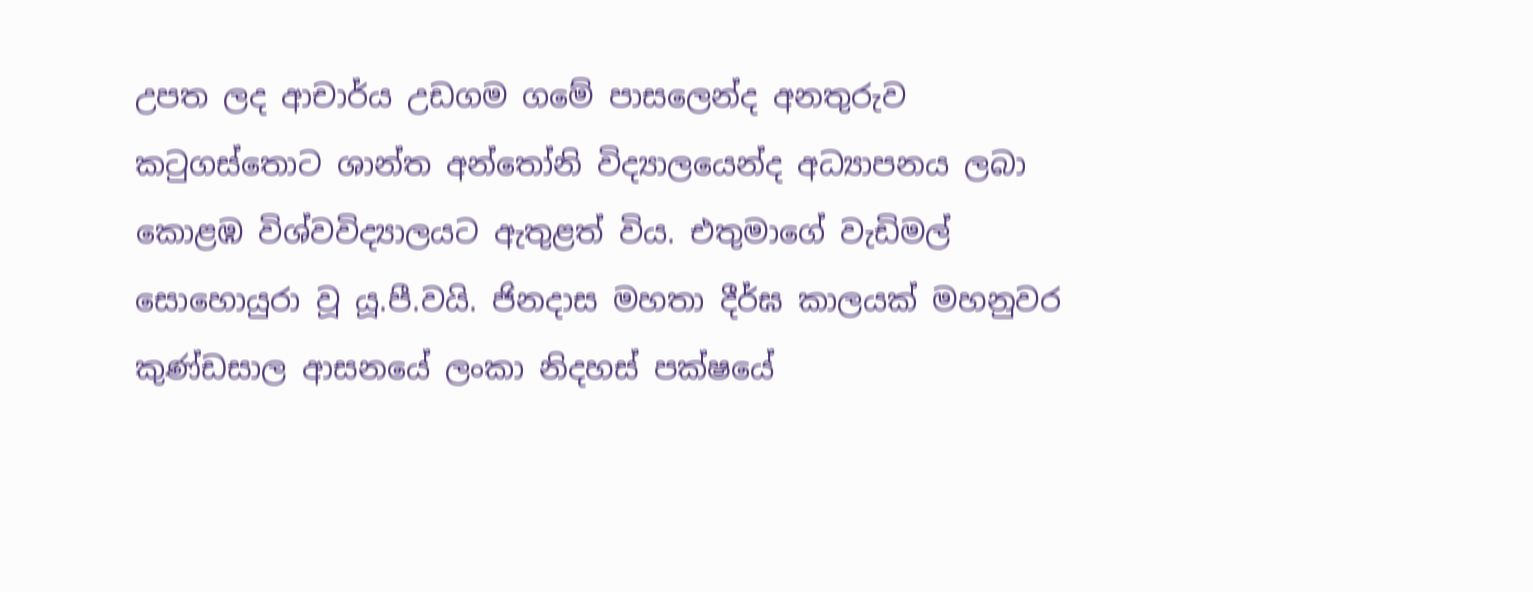උපත ලද ආචාර්ය උඩගම ගමේ පාසලෙන්ද අනතුරුව කටුගස්තොට ශාන්ත අන්තෝනි විද්‍යාලයෙන්ද අධ්‍යාපනය ලබා කොළඹ විශ්වවිද්‍යාලයට ඇතුළත් විය. එතුමාගේ වැඩිමල් සොහොයුරා වූ යූ.පී.වයි. ජිනදාස මහතා දීර්ඝ කාලයක් මහනුවර කුණ්ඩසාල ආසනයේ ලංකා නිදහස් පක්ෂයේ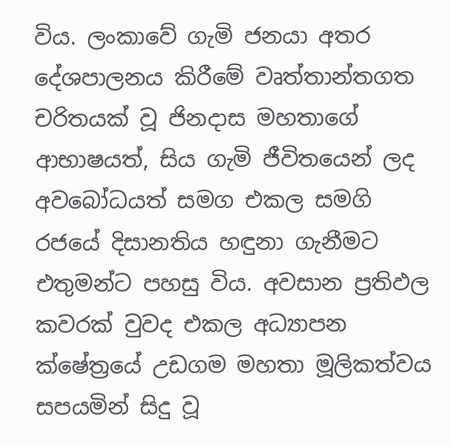විය. ලංකාවේ ගැමි ජනයා අතර දේශපාලනය කිරීමේ වෘත්තාන්තගත චරිතයක් වූ ජිනදාස මහතාගේ ආභාෂයත්, සිය ගැමි ජීවිතයෙන් ලද අවබෝධයත් සමග එකල සමගි රජයේ දිසානතිය හඳුනා ගැනීමට එතුමන්ට පහසු විය. අවසාන ප්‍රතිඵල කවරක් වුවද එකල අධ්‍යාපන ක්ෂේත්‍රයේ උඩගම මහතා මූලිකත්වය සපයමින් සිදු වූ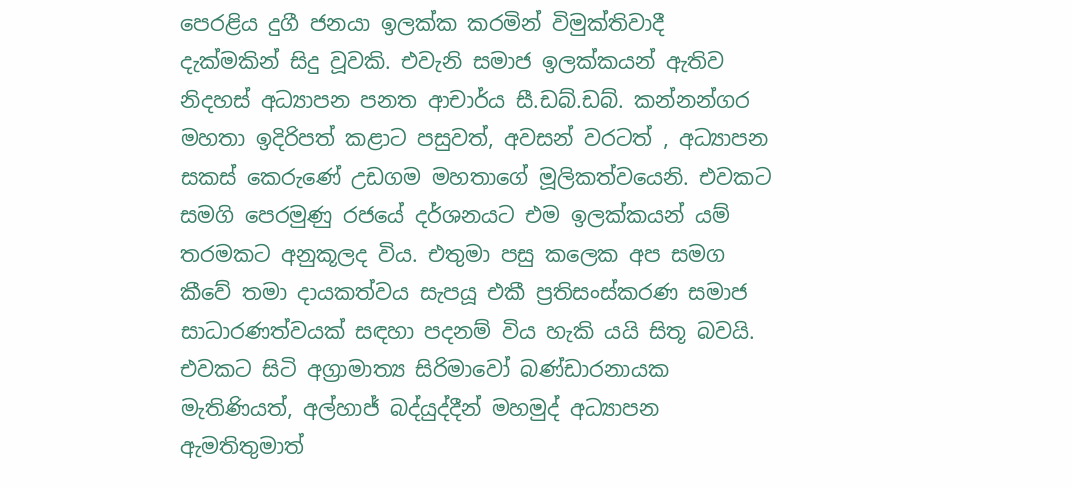පෙරළිය දුගී ජනයා ඉලක්ක කරමින් විමුක්තිවාදී  දැක්මකින් සිදු වූවකි. එවැනි සමාජ ඉලක්කයන් ඇතිව නිදහස් අධ්‍යාපන පනත ආචාර්ය සී.ඩබ්.ඩබ්. කන්නන්ගර මහතා ඉදිරිපත් කළාට පසුවත්, අවසන් වරටත් , අධ්‍යාපන සකස් කෙරුණේ උඩගම මහතාගේ මූලිකත්වයෙනි. එවකට සමගි පෙරමුණු රජයේ දර්ශනයට එම ඉලක්කයන් යම් තරමකට අනුකූලද විය. එතුමා පසු කලෙක අප සමග කීවේ තමා දායකත්වය සැපයූ එකී ප්‍රතිසංස්කරණ සමාජ සාධාරණත්වයක් සඳහා පදනම් විය හැකි යයි සිතූ බවයි. එවකට සිටි අග්‍රාමාත්‍ය සිරිමාවෝ බණ්ඩාරනායක මැතිණියත්, අල්හාජ් බද්යුද්දීන් මහමුද් අධ්‍යාපන ඇමතිතුමාත්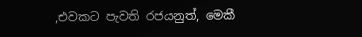,එවකට පැවති රජයනුත්, මෙකී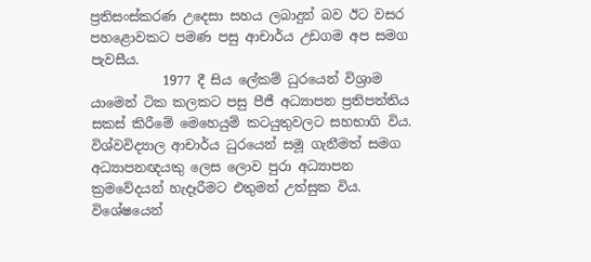ප්‍රතිසංස්කරණ උදෙසා සහය ලබාදුන් බව ඊට වසර පහළොවකට පමණ පසු ආචාර්ය උඩගම අප සමග පැවසීය.
           1977 දී සිය ලේකම් ධුරයෙන් විශ්‍රාම යාමෙන් ටික කලකට පසු පීජී අධ්‍යාපන ප්‍රතිපත්තිය සකස් කිරීමේ මෙහෙයුම් කටයුතුවලට සහභාගි විය. විශ්වවිද්‍යාල ආචාර්ය ධුරයෙන් සමූ ගැනීමත් සමග අධ්‍යාපනඥයකු ලෙස ලොව පුරා අධ්‍යාපන ක්‍රමවේදයන් හැදෑරීමට එතුමන් උත්සුක විය. විශේෂයෙන්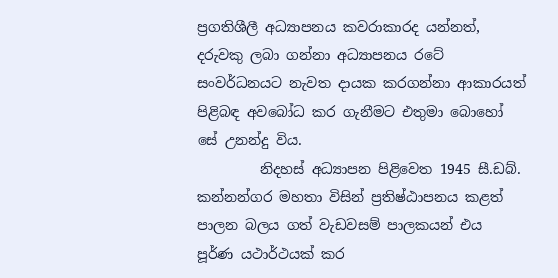ප්‍රගතිශීලී අධ්‍යාපනය කවරාකාරද යන්නත්, දරුවකු ලබා ගන්නා අධ්‍යාපනය රටේ සංවර්ධනයට නැවත දායක කරගන්නා ආකාරයත් පිළිබඳ අවබෝධ කර ගැනීමට එතුමා බොහෝ සේ උනන්දු විය.
         නිදහස් අධ්‍යාපන පිළිවෙත 1945 සී.ඩබ්. කන්නන්ගර මහතා විසින් ප්‍රතිෂ්ඨාපනය කළත් පාලන බලය ගත් වැඩවසම් පාලකයන් එය පූර්ණ යථාර්ථයක් කර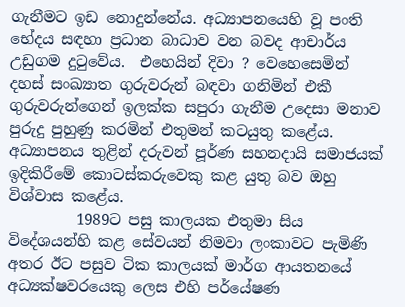ගැනීමට ඉඩ නොදුන්නේය. අධ්‍යාපනයෙහි වූ පංති භේදය සඳහා ප්‍රධාන බාධාව වන බවද ආචාර්ය උඩුගම දුටුවේය.  එහෙයින් දිවා ? වෙහෙසෙමින් දහස් සංඛ්‍යාත ගුරුවරුන් බඳවා ගනිමින් එකී ගුරුවරුන්ගෙන් ඉලක්ක සපුරා ගැනීම උදෙසා මනාව පුරුදු පුහුණු කරමින් එතුමන් කටයුතු කළේය. අධ්‍යාපනය තුළින් දරුවන් පූර්ණ සහනදායි සමාජයක් ඉදිකිරීමේ කොටස්කරුවෙකු කළ යුතු බව ඔහු විශ්වාස කළේය.
         1989ට පසු කාලයක එතුමා සිය විදේශයන්හි කළ සේවයන් නිමවා ලංකාවට පැමිණි අතර ඊට පසුව ටික කාලයක් මාර්ග ආයතනයේ අධ්‍යක්ෂවරයෙකු ලෙස එහි පර්යේෂණ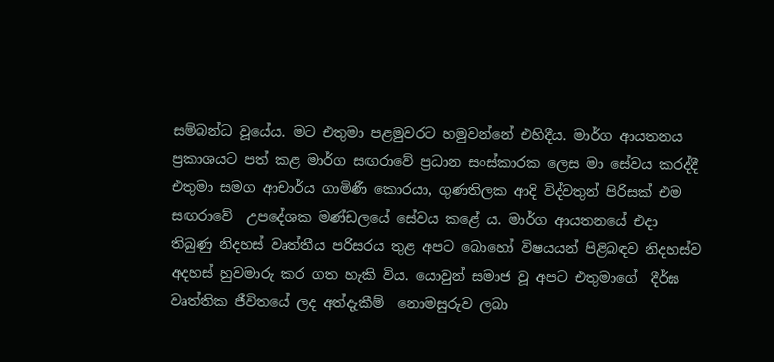සම්බන්ධ වූයේය. මට එතුමා පළමුවරට හමුවන්නේ එහිදීය. මාර්ග ආයතනය ප්‍රකාශයට පත් කළ මාර්ග සඟරාවේ ප්‍රධාන සංස්කාරක ලෙස මා සේවය කරද්දී එතුමා සමග ආචාර්ය ගාමිණී කොරයා, ගුණතිලක ආදි විද්වතුන් පිරිසක් එම සඟරාවේ  උපදේශක මණ්ඩලයේ සේවය කළේ ය. මාර්ග ආයතනයේ එදා තිබුණු නිදහස් වෘත්තීය පරිසරය තුළ අපට බොහෝ විෂයයන් පිළිබඳව නිදහස්ව අදහස් හුවමාරු කර ගත හැකි විය. යොවුන් සමාජ වූ අපට එතුමාගේ  දීර්ඝ වෘත්තික ජීවිතයේ ලද අත්දැකීම්  නොමසුරුව ලබා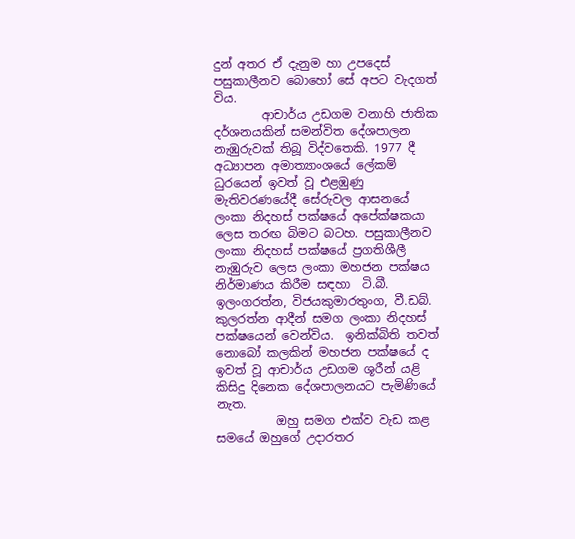දුන් අතර ඒ දැනුම හා උපදෙස් පසුකාලීනව බොහෝ සේ අපට වැදගත් විය.
        ආචාර්ය උඩගම වනාහි ජාතික දර්ශනයකින් සමන්විත දේශපාලන නැඹුරුවක් තිබූ විද්වතෙකි. 1977 දී අධ්‍යාපන අමාත්‍යාංශයේ ලේකම් ධුරයෙන් ඉවත් වූ එළඹුණු මැතිවරණයේදී සේරුවල ආසනයේ ලංකා නිදහස් පක්ෂයේ අපේක්ෂකයා ලෙස තරඟ බිමට බටහ. පසුකාලීනව ලංකා නිදහස් පක්ෂයේ ප්‍රගතිශීලී නැඹුරුව ලෙස ලංකා මහජන පක්ෂය නිර්මාණය කිරීම සඳහා  ටි.බී. ඉලංගරත්න, විජයකුමාරතුංග, වී.ඩබ්. කුලරත්න ආදීන් සමග ලංකා නිදහස් පක්ෂයෙන් වෙන්විය.  ඉනික්බිති තවත් නොබෝ කලකින් මහජන පක්ෂයේ ද ඉවත් වූ ආචාර්ය උඩගම ශූරීන් යළි කිසිදු දිනෙක දේශපාලනයට පැමිණියේ නැත.
          ඔහු සමග එක්ව වැඩ කළ සමයේ ඔහුගේ උදාරතර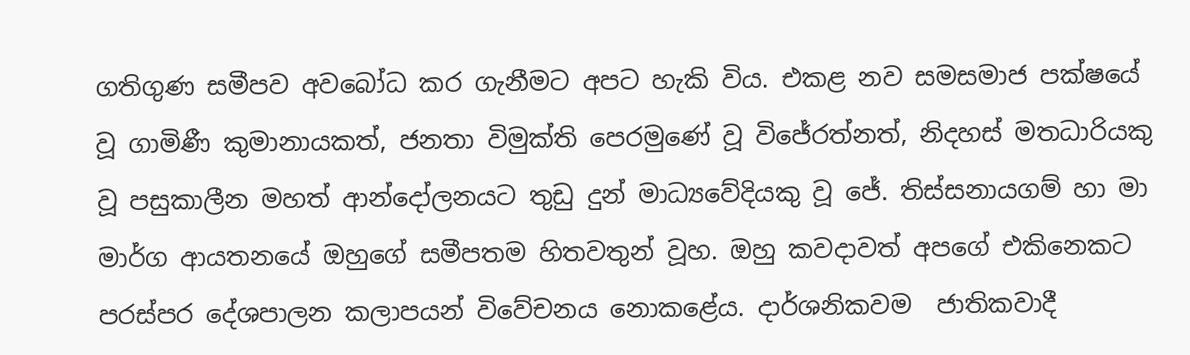ගතිගුණ සමීපව අවබෝධ කර ගැනීමට අපට හැකි විය. එකළ නව සමසමාජ පක්ෂයේ වූ ගාමිණී කුමානායකත්, ජනතා විමුක්ති පෙරමුණේ වූ විජේරත්නත්, නිදහස් මතධාරියකු වූ පසුකාලීන මහත් ආන්දෝලනයට තුඩු දුන් මාධ්‍යවේදියකු වූ ජේ. තිස්සනායගම් හා මා මාර්ග ආයතනයේ ඔහුගේ සමීපතම හිතවතුන් වූහ. ඔහු කවදාවත් අපගේ එකිනෙකට පරස්පර දේශපාලන කලාපයන් විවේචනය නොකළේය. දාර්ශනිකවම  ජාතිකවාදී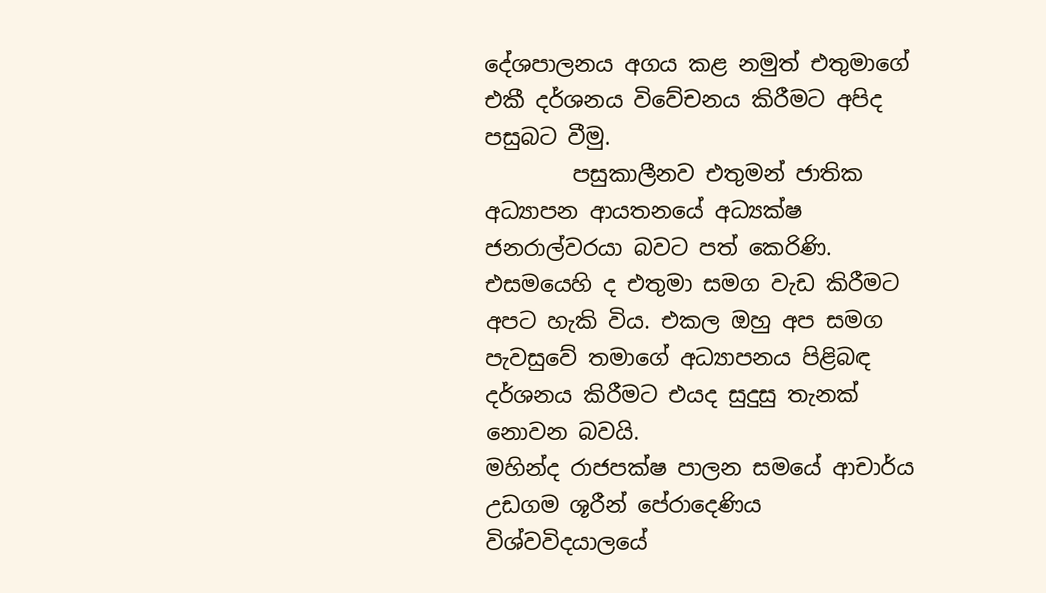දේශපාලනය අගය කළ නමුත් එතුමාගේ එකී දර්ශනය විවේචනය කිරීමට අපිද පසුබට වීමු.
        පසුකාලීනව එතුමන් ජාතික අධ්‍යාපන ආයතනයේ අධ්‍යක්ෂ ජනරාල්වරයා බවට පත් කෙරිණි. එසමයෙහි ද එතුමා සමග වැඩ කිරීමට අපට හැකි විය. එකල ඔහු අප සමග පැවසුවේ තමාගේ අධ්‍යාපනය පිළිබඳ දර්ශනය කිරීමට එයද සුදුසු තැනක් නොවන බවයි.
මහින්ද රාජපක්ෂ පාලන සමයේ ආචාර්ය උඩගම ශූරීන් පේරාදෙණිය විශ්වවිදයාලයේ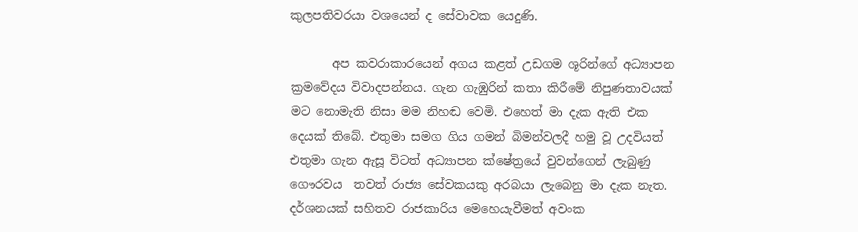කුලපතිවරයා වශයෙන් ද සේවාවක යෙදුණි.

       අප කවරාකාරයෙන් අගය කළත් උඩගම ශූරින්ගේ අධ්‍යාපන ක්‍රමවේදය විවාදපන්නය. ගැන ගැඹුරින් කතා කිරීමේ නිපුණතාවයක් මට නොමැති නිසා මම නිහඬ වෙමි. එහෙත් මා දැක ඇති එක දෙයක් තිබේ. එතුමා සමග ගිය ගමන් බිමන්වලදී හමු වූ උදවියත් එතුමා ගැන ඇසූ විටත් අධ්‍යාපන ක්ෂේත්‍රයේ වුවන්ගෙන් ලැබුණු ගෞරවය  තවත් රාජ්‍ය සේවකයකු අරබයා ලැබෙනු මා දැක නැත.
දර්ශනයක් සහිතව රාජකාරිය මෙහෙයැවීමත් අවංක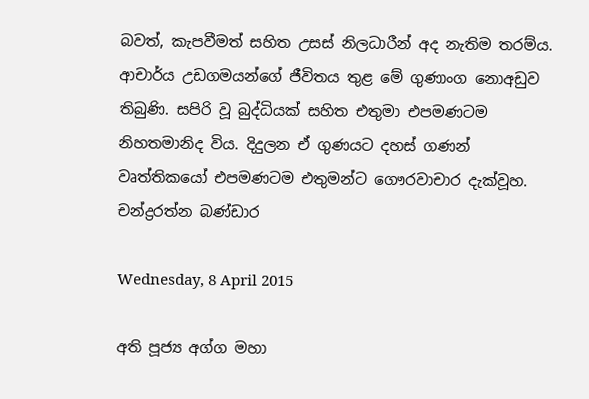බවත්, කැපවීමත් සහිත උසස් නිලධාරීන් අද නැතිම තරම්ය. ආචාර්ය උඩගමයන්ගේ ජීවිතය තුළ මේ ගුණාංග නොඅඩුව තිබුණි. සපිරි වූ බුද්ධියක් සහිත එතුමා එපමණටම නිහතමානිද විය. දිදුලන ඒ ගුණයට දහස් ගණන් වෘත්තිකයෝ එපමණටම එතුමන්ට ගෞරවාචාර දැක්වූහ.
චන්ද්‍රරත්න බණ්ඩාර

Wednesday, 8 April 2015

අති පූජ්‍ය අග්ග මහා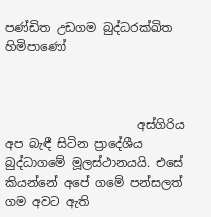පණ්ඩිත උඩගම බුද්ධරක්ඛිත හිමිපාණෝ



                      අස්ගිරිය අප බැඳී සිටින ප්‍රාදේශීය බුද්ධාගමේ මූලස්ථානයයි. එසේ කියන්නේ අපේ ගමේ පන්සලත් ගම අවට ඇති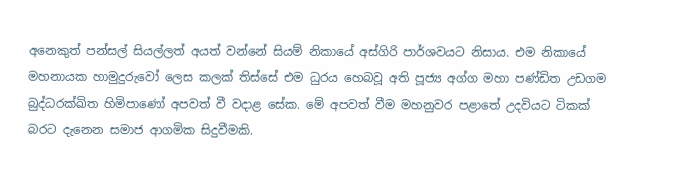අනෙකුත් පන්සල් සියල්ලත් අයත් වන්නේ සියම් නිකායේ අස්ගිරි පාර්ශවයට නිසාය. එම නිකායේ මහනායක හාමුදුරුවෝ ලෙස කලක් තිස්සේ එම ධුරය හෙබවූ අති පූජ්‍ය අග්ග මහා පණ්ඩිත උඩගම බුද්ධරක්ඛිත හිමිපාණෝ අපවත් වී වදාළ සේක. මේ අපවත් වීම මහනුවර පළාතේ උදවියට ටිකක් බරට දැනෙන සමාජ ආගමික සිදුවීමකි.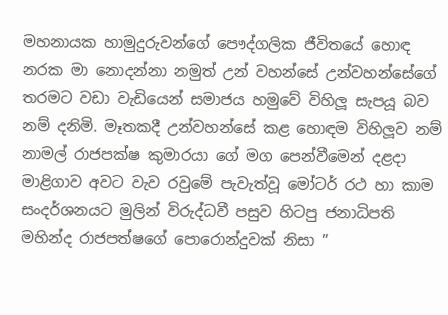මහනායක හාමුදුරුවන්ගේ පෞද්ගලික ජීවිතයේ හොඳ නරක මා නොදන්නා නමුත් උන් වහන්සේ උන්වහන්සේගේ තරමට වඩා වැඩියෙන් සමාජය හමුවේ විහිලූ සැපයූ බව නම් දනිමි. මෑතකදී උන්වහන්සේ කළ හොඳම විහිලූව නම් නාමල් රාජපක්ෂ කුමාරයා ගේ මග පෙන්වීමෙන් දළදා මාළිගාව අවට වැව රවුමේ පැවැත්වූ මෝටර් රථ හා කාම සංදර්ශනයට මුලින් විරුද්ධවී පසුව හිටපු ජනාධිපති මහින්ද රාජපත්ෂගේ පොරොන්දුවක් නිසා ”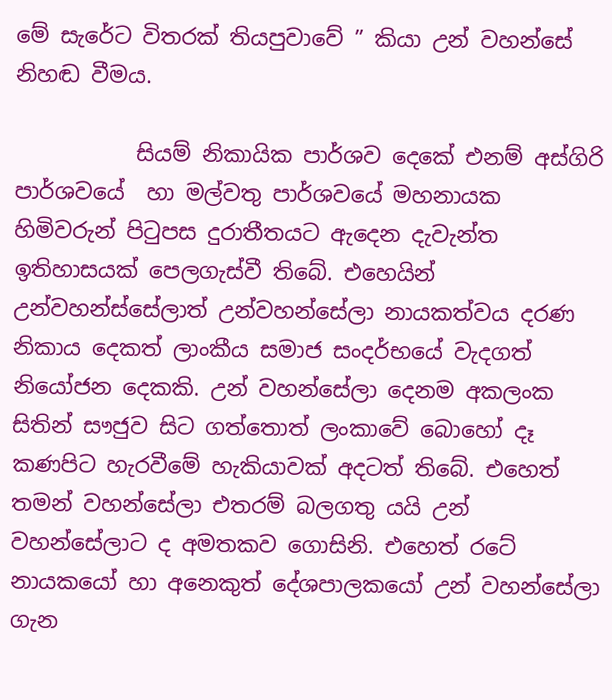මේ සැරේට විතරක් තියපුවාවේ ” කියා උන් වහන්සේ නිහඬ වීමය.

           සියම් නිකායික පාර්ශව දෙකේ එනම් අස්ගිරි පාර්ශවයේ  හා මල්වතු පාර්ශවයේ මහනායක හිමිවරුන් පිටුපස දුරාතීතයට ඇදෙන දැවැන්ත ඉතිහාසයක් පෙලගැස්වී තිබේ. එහෙයින් උන්වහන්ස්සේලාත් උන්වහන්සේලා නායකත්වය දරණ නිකාය දෙකත් ලාංකීය සමාජ සංදර්භයේ වැදගත් නියෝජන දෙකකි. උන් වහන්සේලා දෙනම අකලංක සිතින් සෟජුව සිට ගත්තොත් ලංකාවේ බොහෝ දෑ කණපිට හැරවීමේ හැකියාවක් අදටත් තිබේ. එහෙත් තමන් වහන්සේලා එතරම් බලගතු යයි උන් වහන්සේලාට ද අමතකව ගොසිනි. එහෙත් රටේ නායකයෝ හා අනෙකුත් දේශපාලකයෝ උන් වහන්සේලා ගැන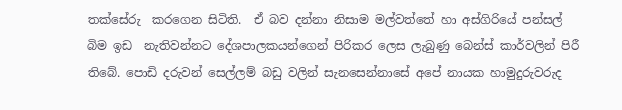තක්සේරු  කරගෙන සිටිති.  ඒ බව දන්නා නිසාම මල්වත්තේ හා අස්ගිරියේ පන්සල් බිම ඉඩ  නැතිවන්නට දේශපාලකයන්ගෙන් පිරිකර ලෙස ලැබුණු බෙන්ස් කාර්වලින් පිරී තිබේ. පොඩි දරුවන් සෙල්ලම් බඩු වලින් සැනසෙන්නාසේ අපේ නායක හාමුදුරුවරුද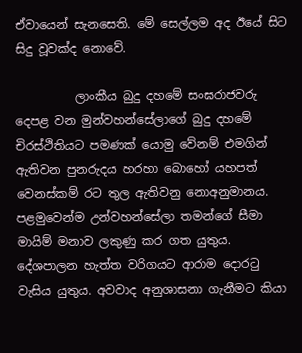ඒවායෙන් සැනසෙති. මේ සෙල්ලම අද ඊයේ සිට සිදු වූවක්ද නොවේ.

          ලාංකීය බුදු දහමේ සංඝරාජවරු දෙපළ වන මුන්වහන්සේලාගේ බුදු දහමේ චිරස්ථිතියට පමණක් යොමු වේනම් එමගින් ඇතිවන පුනරුදය හරහා බොහෝ යහපත් වෙනස්කම් රට තුල ඇතිවනු නොඅනුමානය. පළමුවෙන්ම උන්වහන්සේලා තමන්ගේ සීමා මායිම් මනාව ලකුණු කර ගත යුතුය. දේශපාලන හැත්ත වරිගයට ආරාම දොරටු වැසිය යුතුය. අවවාද අනුශාසනා ගැනීමට කියා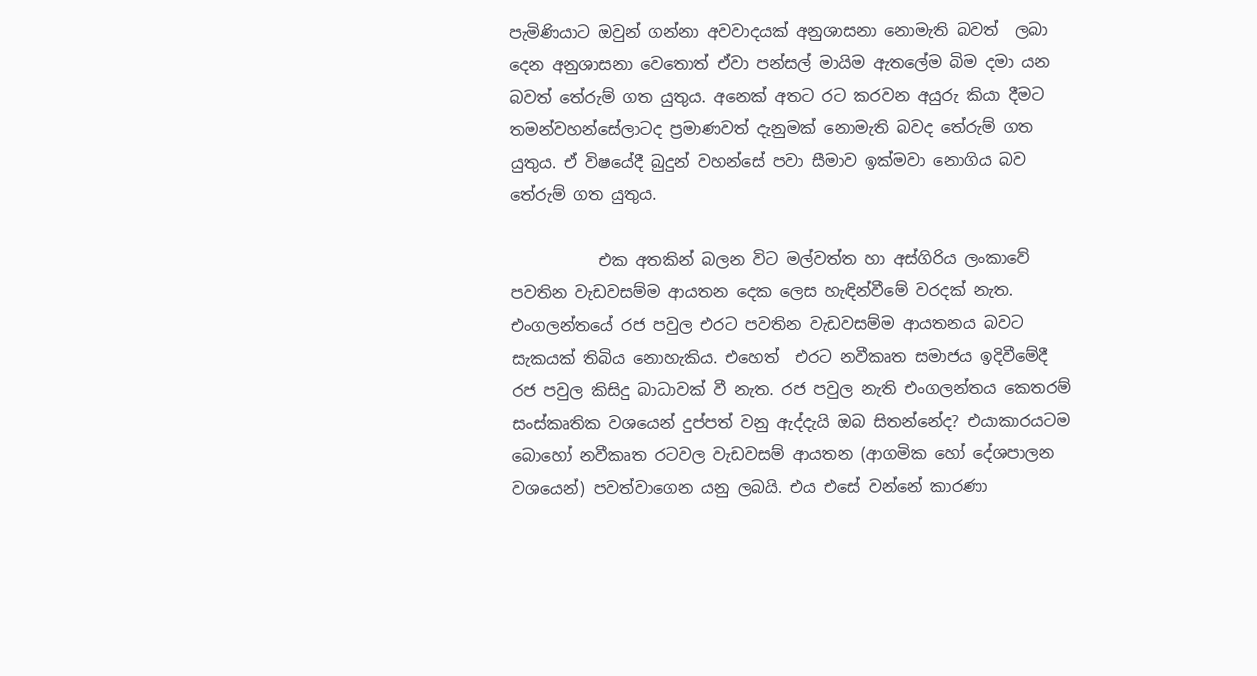පැමිණියාට ඔවුන් ගන්නා අවවාදයක් අනුශාසනා නොමැති බවත්  ලබා දෙන අනුශාසනා වෙතොත් ඒවා පන්සල් මායිම ඇතලේම බිම දමා යන බවත් තේරුම් ගත යුතුය. අනෙක් අතට රට කරවන අයුරු කියා දීමට තමන්වහන්සේලාටද ප්‍රමාණවත් දැනුමක් නොමැති බවද තේරුම් ගත යුතුය. ඒ විෂයේදී බුදුන් වහන්සේ පවා සීමාව ඉක්මවා නොගිය බව තේරුම් ගත යුතුය.

           එක අතකින් බලන විට මල්වත්ත හා අස්ගිරිය ලංකාවේ පවතින වැඩවසම්ම ආයතන දෙක ලෙස හැඳින්වීමේ වරදක් නැත. එංගලන්තයේ රජ පවුල එරට පවතින වැඩවසම්ම ආයතනය බවට සැකයක් තිබිය නොහැකිය. එහෙත්  එරට නවීකෘත සමාජය ඉදිවීමේදී රජ පවුල කිසිදු බාධාවක් වී නැත. රජ පවුල නැති එංගලන්තය කෙතරම් සංස්කෘතික වශයෙන් දුප්පත් වනු ඇද්දැයි ඔබ සිතන්නේද? එයාකාරයටම බොහෝ නවීකෘත රටවල වැඩවසම් ආයතන (ආගමික හෝ දේශපාලන වශයෙන්) පවත්වාගෙන යනු ලබයි. එය එසේ වන්නේ කාරණා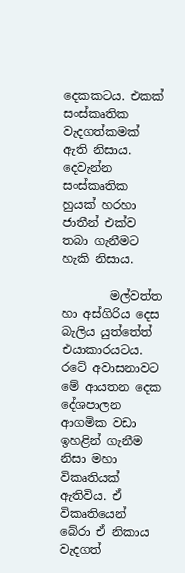දෙකකටය. එකක් සංස්කෘතික වැදගත්කමක් ඇති නිසාය. දෙවැන්න සංස්කෘතික හුයක් හරහා ජාතීන් එක්ව තබා ගැනීමට හැකි නිසාය.

        මල්වත්ත හා අස්ගිරිය දෙස බැලිය යුත්තේත් එයාකාරයටය. රටේ අවාසනාවට මේ ආයතන දෙක දේශපාලන ආගමික වඩා ඉහළින් ගැනීම නිසා මහා විකෘතියක් ඇතිවිය. ඒ විකෘතියෙන් බේරා ඒ නිකාය වැදගත්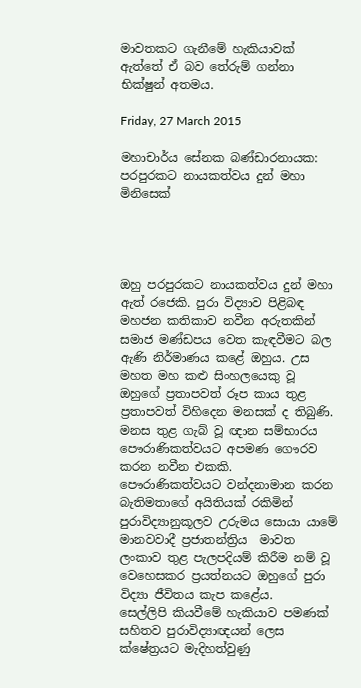මාවතකට ගැනීමේ හැකියාවක් ඇත්තේ ඒ බව තේරුම් ගන්නා භික්ෂුන් අතමය.

Friday, 27 March 2015

මහාචාර්ය සේනක බණ්ඩාරනායක: පරපුරකට නායකත්වය දුන් මහා මිනිසෙක්




ඔහු පරපුරකට නායකත්වය දුන් මහා ඇත් රජෙකි. පුරා විද්‍යාව පිළිබඳ මහජන කතිකාව නවීන අරුතකින් සමාජ මණ්ඩපය වෙත කැඳවීමට බල ඇණි නිර්මාණය කළේ ඔහුය. උස මහත මහ කළු සිංහලයෙකු වූ ඔහුගේ ප්‍රතාපවත් රූප කාය තුළ ප්‍රතාපවත් විහිදෙන මනසක් ද තිබුණි. මනස තුළ ගැබ් වූ ඥාන සම්භාරය පෞරාණිකත්වයට අපමණ ගෞරව කරන නවීන එකකි. පෞරාණිකත්වයට වන්දනාමාන කරන බැතිමතාගේ අයිතියක් රකිමින් පුරාවිද්‍යානුකූලව උරුමය සොයා යාමේ මානවවාදී ප්‍රජාතන්ත්‍රිය  මාවත ලංකාව තුළ පැලපදියම් කිරීම නම් වූ වෙහෙසකර ප්‍රයත්නයට ඔහුගේ පුරා විද්‍යා ජීවිතය කැප කළේය.
සෙල්ලිපි කියවීමේ හැකියාව පමණක් සහිතව පුරාවිද්‍යාඥයන් ලෙස ක්ෂේත්‍රයට මැදිහත්වුණු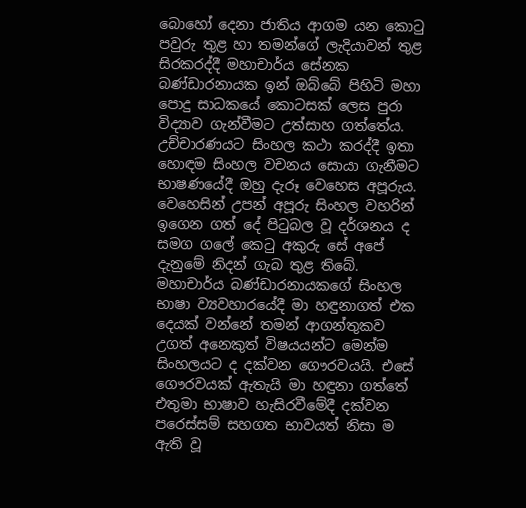බොහෝ දෙනා ජාතිය ආගම යන කොටු පවුරු තුළ හා තමන්ගේ ලැදියාවන් තුළ සිරකරද්දී මහාචාර්ය සේනක බණ්ඩාරනායක ඉන් ඔබ්බේ පිහිටි මහා පොදු සාධකයේ කොටසක් ලෙස පුරා විද්‍යාව ගැන්වීමට උත්සාහ ගත්තේය.
උච්චාරණයට සිංහල කථා කරද්දී ඉතා හොඳම සිංහල වචනය සොයා ගැනීමට භාෂණයේදී ඔහු දැරූ වෙහෙස අපූරුය. වෙහෙසින් උපන් අපූරු සිංහල වහරින් ඉගෙන ගත් දේ පිටුබල වූ දර්ශනය ද සමග ගලේ කෙටු අකුරු සේ අපේ දැනුමේ නිදන් ගැබ තුළ තිබේ. මහාචාර්ය බණ්ඩාරනායකගේ සිංහල භාෂා ව්‍යවහාරයේදී මා හඳුනාගත් එක දෙයක් වන්නේ තමන් ආගන්තුකව උගත් අනෙකුත් විෂයයන්ට මෙන්ම සිංහලයට ද දක්වන ගෞරවයයි. එසේ ගෞරවයක් ඇතැයි මා හඳුනා ගත්තේ එතුමා භාෂාව හැසිරවීමේදී දක්වන පරෙස්සම් සහගත භාවයත් නිසා ම ඇති වූ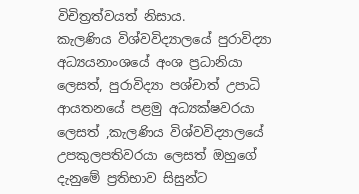විචිත්‍රත්වයත් නිසාය.
කැලණිය විශ්වවිද්‍යාලයේ පුරාවිද්‍යා අධ්‍යයනාංශයේ අංශ ප්‍රධානියා ලෙසත්, පුරාවිද්‍යා පශ්චාත් උපාධි ආයතනයේ පළමු අධ්‍යක්ෂවරයා ලෙසත් ,කැලණිය විශ්වවිද්‍යාලයේ උපකුලපතිවරයා ලෙසත් ඔහුගේ දැනුමේ ප්‍රතිභාව සිසුන්ට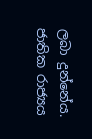ලබා දුන්නේය.
ජාතික රාජ්‍යය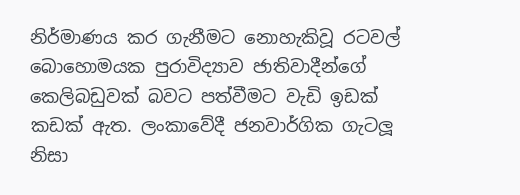නිර්මාණය කර ගැනීමට නොහැකිවූ රටවල් බොහොමයක පුරාවිද්‍යාව ජාතිවාදීන්ගේ කෙලිබඩුවක් බවට පත්වීමට වැඩි ඉඩක්  කඩක් ඇත. ලංකාවේදී ජනවාර්ගික ගැටලූ නිසා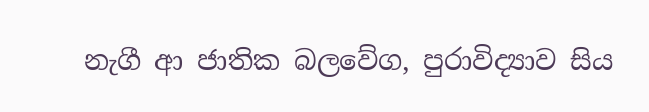නැගී ආ ජාතික බලවේග, පුරාවිද්‍යාව සිය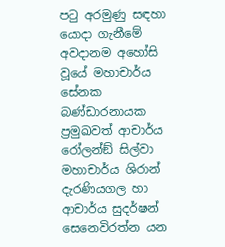පටු අරමුණු සඳහා යොදා ගැනීමේ අවදානම අහෝසි වූයේ මහාචාර්ය සේනක බණ්ඩාරනායක ප්‍රමුඛවත් ආචාර්ය රෝලන්ඞ් සිල්වා මහාචාර්ය ශිරාන් දැරණියගල හා ආචාර්ය සුදර්ෂන් සෙනෙවිරත්න යන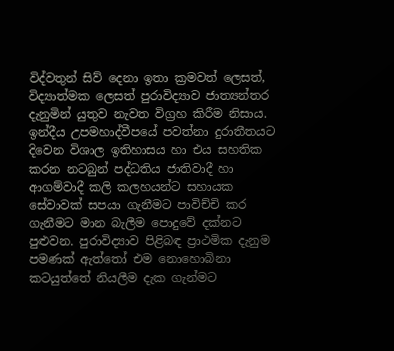විද්වතුන් සිව් දෙනා ඉතා ක්‍රමවත් ලෙසත්, විද්‍යාත්මක ලෙසත් පුරාවිද්‍යාව ජාත්‍යන්තර දැනුමින් යුතුව නැවත විග්‍රහ කිරීම නිසාය.
ඉන්දීය උපමහාද්වීපයේ පවත්නා දුරාතීතයට දිවෙන විශාල ඉතිහාසය හා එය සහතික කරන නටබුන් පද්ධතිය ජාතිවාදී හා ආගම්වාදී කලි කලහයන්ට සහායක සේවාවක් සපයා ගැනීමට පාවිච්චි කර ගැනීමට මාන බැලීම පොදුවේ දක්නට පුළුවන. පුරාවිද්‍යාව පිළිබඳ ප්‍රාථමික දැනුම පමණක් ඇත්තෝ එම නොහොබිනා කටයුත්තේ නියලීම දැක ගැන්මට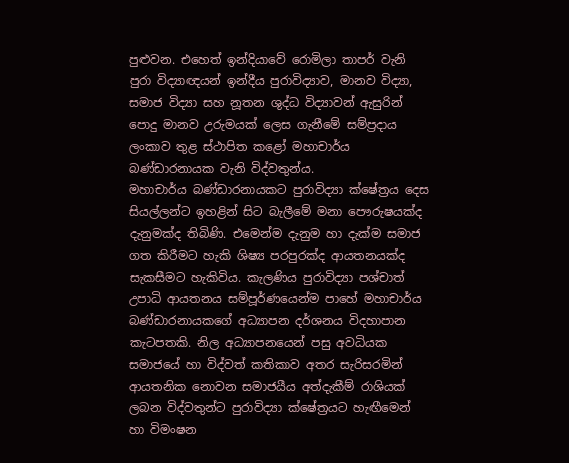පුළුවන. එහෙත් ඉන්දියාවේ රොමිලා තාපර් වැනි පුරා විද්‍යාඥයන් ඉන්දීය පුරාවිද්‍යාව, මානව විද්‍යා, සමාජ විද්‍යා සහ නූතන ශුද්ධ විද්‍යාවන් ඇසුරින් පොදු මානව උරුමයක් ලෙස ගැනීමේ සම්ප්‍රදාය ලංකාව තුළ ස්ථාපිත කළෝ මහාචාර්ය බණ්ඩාරනායක වැනි විද්වතුන්ය.
මහාචාර්ය බණ්ඩාරනායකට පුරාවිද්‍යා ක්ෂේත්‍රය දෙස සියල්ලන්ට ඉහළින් සිට බැලීමේ මනා පෞරුෂයක්ද දැනුමක්ද තිබිණි. එමෙන්ම දැනුම හා දැක්ම සමාජ ගත කිරීමට හැකි ශිෂ්‍ය පරපුරක්ද ආයතනයක්ද සැකසීමට හැකිවිය. කැලණිය පුරාවිද්‍යා පශ්චාත් උපාධි ආයතනය සම්පූර්ණයෙන්ම පාහේ මහාචාර්ය බණ්ඩාරනායකගේ අධ්‍යාපන දර්ශනය විදහාපාන කැටපතකි. නිල අධ්‍යාපනයෙන් පසු අවධියක සමාජයේ හා විද්වත් කතිකාව අතර සැරිසරමින් ආයතනික නොවන සමාජයීය අත්දැකීම් රාශියක් ලබන විද්වතුන්ට පුරාවිද්‍යා ක්ෂේත්‍රයට හැඟීමෙන් හා විමංෂන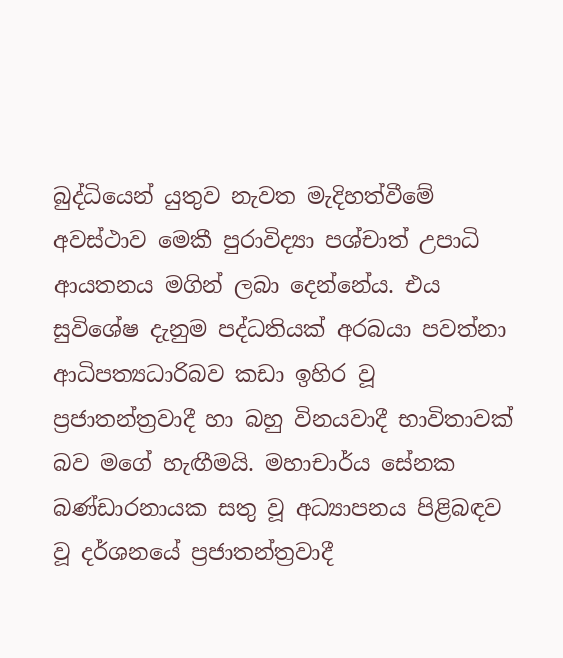බුද්ධියෙන් යුතුව නැවත මැදිහත්වීමේ අවස්ථාව මෙකී පුරාවිද්‍යා පශ්චාත් උපාධි ආයතනය මගින් ලබා දෙන්නේය. එය සුවිශේෂ දැනුම පද්ධතියක් අරබයා පවත්නා ආධිපත්‍යධාරිබව කඩා ඉහිර වූ ප්‍රජාතන්ත්‍රවාදී හා බහු විනයවාදී භාවිතාවක් බව මගේ හැඟීමයි. මහාචාර්ය සේනක බණ්ඩාරනායක සතු වූ අධ්‍යාපනය පිළිබඳව වූ දර්ශනයේ ප්‍රජාතන්ත්‍රවාදී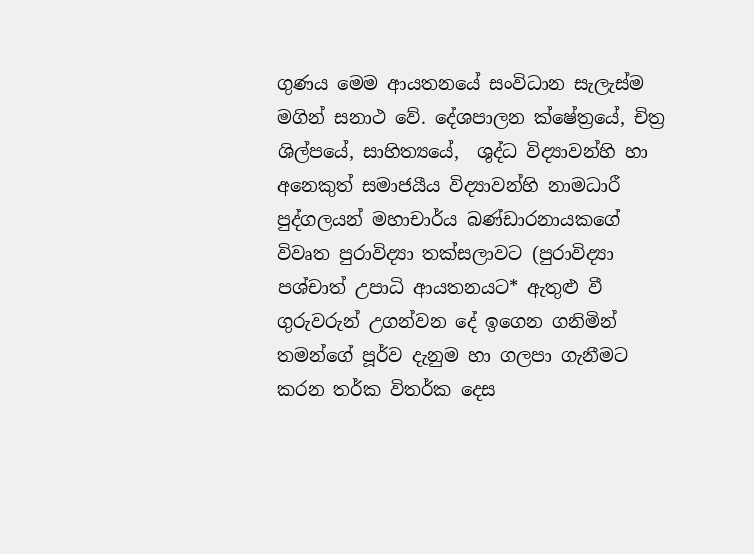ගුණය මෙම ආයතනයේ සංවිධාන සැලැස්ම මගින් සනාථ වේ. දේශපාලන ක්ෂේත්‍රයේ, චිත්‍ර ශිල්පයේ, සාහිත්‍යයේ,  ශුද්ධ විද්‍යාවන්හි හා අනෙකුත් සමාජයීය විද්‍යාවන්හි නාමධාරී පුද්ගලයන් මහාචාර්ය බණ්ඩාරනායකගේ විවෘත පුරාවිද්‍යා තක්සලාවට (පුරාවිද්‍යා පශ්චාත් උපාධි ආයතනයට* ඇතුළු වී ගුරුවරුන් උගන්වන දේ ඉගෙන ගනිමින් තමන්ගේ පූර්ව දැනුම හා ගලපා ගැනීමට කරන තර්ක විතර්ක දෙස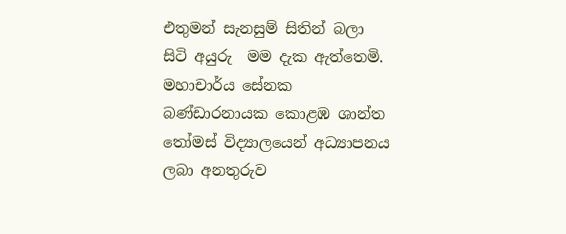එතුමන් සැනසුම් සිතින් බලා සිටි අයුරු  මම දැක ඇත්තෙමි.
මහාචාර්ය සේනක බණ්ඩාරනායක කොළඹ ශාන්ත තෝමස් විද්‍යාලයෙන් අධ්‍යාපනය ලබා අනතුරුව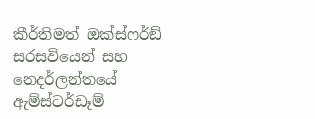කීර්තිමත් ඔක්ස්ෆර්ඞ් සරසවියෙන් සහ නෙදර්ලන්තයේ ඇම්ස්ටර්ඩෑම්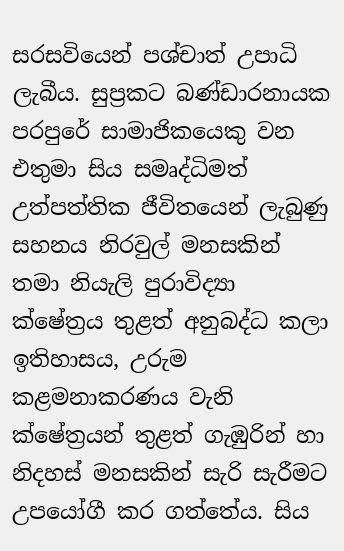සරසවියෙන් පශ්චාත් උපාධි ලැබීය. සුප්‍රකට බණ්ඩාරනායක පරපුරේ සාමාජිකයෙකු වන එතුමා සිය සමෘද්ධිමත් උත්පත්තික ජීවිතයෙන් ලැබුණු සහනය නිරවුල් මනසකින් තමා නියැලි පුරාවිද්‍යා ක්ෂේත්‍රය තුළත් අනුබද්ධ කලා ඉතිහාසය, උරුම කළමනාකරණය වැනි ක්ෂේත්‍රයන් තුළත් ගැඹුරින් හා නිදහස් මනසකින් සැරි සැරීමට උපයෝගී කර ගත්තේය. සිය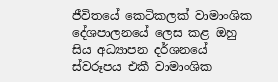ජීවිතයේ කෙටිකලක් වාමාංශික දේශපාලනයේ ලෙස කළ ඔහු සිය අධ්‍යාපන දර්ශනයේ ස්වරූපය එකී වාමාංශික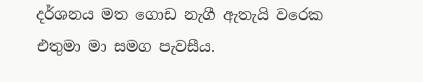දර්ශනය මත ගොඩ නැගී ඇතැයි වරෙක එතුමා මා සමග පැවසීය.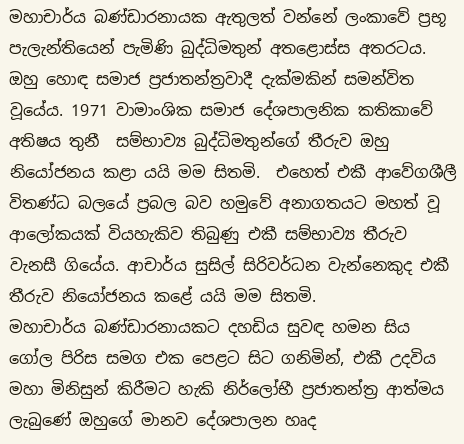මහාචාර්ය බණ්ඩාරනායක ඇතුලත් වන්නේ ලංකාවේ ප්‍රභූ පැලැන්තියෙන් පැමිණි බුද්ධිමතුන් අතළොස්ස අතරටය. ඔහු හොඳ සමාජ ප්‍රජාතන්ත්‍රවාදී දැක්මකින් සමන්විත වූයේය. 1971 වාමාංශික සමාජ දේශපාලනික කතිකාවේ අතිෂය තුනී  සම්භාව්‍ය බුද්ධිමතුන්ගේ තීරුව ඔහු නියෝජනය කළා යයි මම සිතමි.  එහෙත් එකී ආවේගශීලී විතණ්ධ බලයේ ප්‍රබල බව හමුවේ අනාගතයට මහත් වූ ආලෝකයක් වියහැකිව තිබුණු එකී සම්භාව්‍ය තීරුව වැනසී ගියේය. ආචාර්ය සුසිල් සිරිවර්ධන වැන්නෙකුද එකී තීරුව නියෝජනය කළේ යයි මම සිතමි.
මහාචාර්ය බණ්ඩාරනායකට දහඩිය සුවඳ හමන සිය ගෝල පිරිස සමග එක පෙළට සිට ගනිමින්, එකී උදවිය මහා මිනිසුන් කිරීමට හැකි නිර්ලෝභී ප්‍රජාතන්ත්‍ර ආත්මය ලැබුණේ ඔහුගේ මානව දේශපාලන හෘද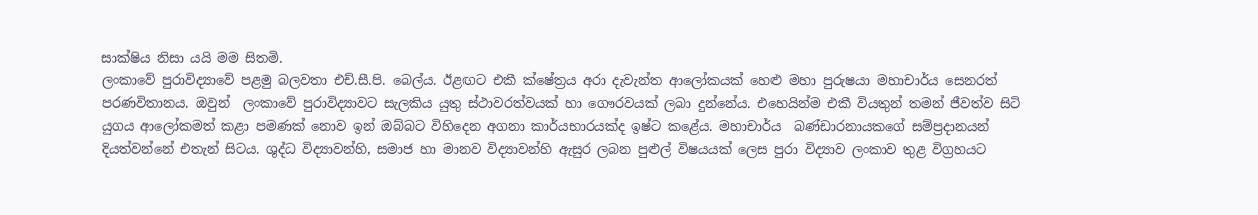සාක්ෂිය නිසා යයි මම සිතමි.
ලංකාවේ පුරාවිද්‍යාවේ පළමු බලවතා එච්.සී.පි. බෙල්ය. ඊළඟට එකී ක්ෂේත්‍රය අරා දැවැන්ත ආලෝකයක් හෙළු මහා පුරුෂයා මහාචාර්ය සෙනරත් පරණවිතානය. ඔවුන්  ලංකාවේ පුරාවිද්‍යාවට සැලකිය යුතු ස්ථාවරත්වයක් හා ගෞරවයක් ලබා දුන්නේය. එහෙයින්ම එකී වියතුන් තමන් ජීවත්ව සිටි යුගය ආලෝකමත් කළා පමණක් නොව ඉන් ඔබ්බට විහිදෙන අගනා කාර්යභාරයක්ද ඉෂ්ට කළේය. මහාචාර්ය  බණ්ඩාරනායකගේ සම්ප්‍රදානයන් දියත්වන්නේ එතැන් සිටය. ශුද්ධ විද්‍යාවන්හි, සමාජ හා මානව විද්‍යාවන්හි ඇසුර ලබන පුළුල් විෂයයක් ලෙස පුරා විද්‍යාව ලංකාව තුළ විග්‍රහයට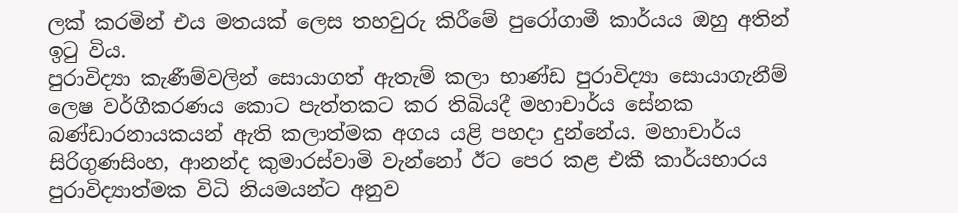ලක් කරමින් එය මතයක් ලෙස තහවුරු කිරීමේ පුරෝගාමී කාර්යය ඔහු අතින් ඉටු විය.
පුරාවිද්‍යා කැණීම්වලින් සොයාගත් ඇතැම් කලා භාණ්ඩ පුරාවිද්‍යා සොයාගැනීම් ලෙෂ වර්ගීකරණය කොට පැත්තකට කර තිබියදී මහාචාර්ය සේනක බණ්ඩාරනායකයන් ඇති කලාත්මක අගය යළි පහදා දුන්නේය. මහාචාර්ය සිරිගුණසිංහ, ආනන්ද කුමාරස්වාමි වැන්නෝ ඊට පෙර කළ එකී කාර්යභාරය පුරාවිද්‍යාත්මක විධි නියමයන්ට අනුව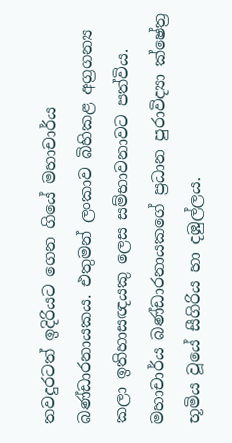තවදුරටත් ඉදිරියට ගෙන ගියේ මහාචාර්ය බණ්ඩාරනායකය. එතුමන් ලංකාව බිහිකළ අග්‍රගන්‍ය කලා ඉතිහාසඥයකු ලෙස සම්භාවනාවට පත්විය.
මහාචාර්ය බණ්ඩාරනායකගේ ප්‍රධාන පුරාවිද්‍යා ක්ෂේත්‍ර භූමිය වූයේ සීගිරිය හා දඹුල්ලය.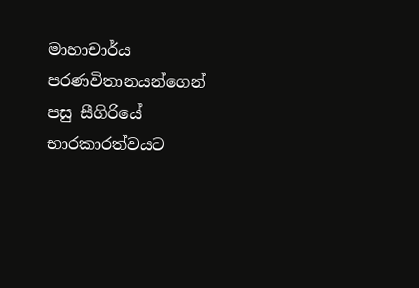මාහාචාර්ය පරණවිතානයන්ගෙන් පසු සීගිරියේ භාරකාරත්වයට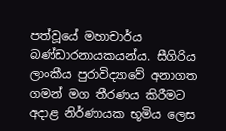පත්වූයේ මහාචාර්ය බණ්ඩාරනායකයන්ය. සීගිරිය ලාංකීය පුරාවිද්‍යාවේ අනාගත ගමන් මග තීරණය කිරීමට අදාළ නිර්ණායක භූමිය ලෙස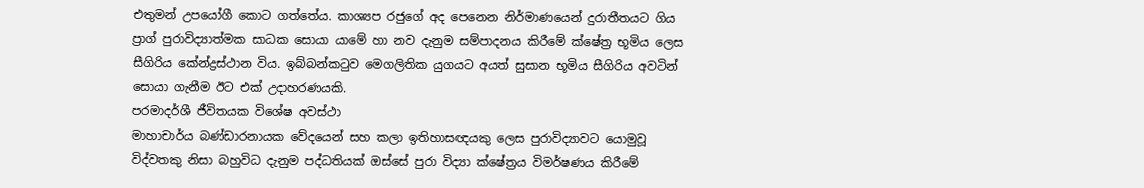එතුමන් උපයෝගී කොට ගත්තේය. කාශ්‍යප රජුගේ අද පෙනෙන නිර්මාණයෙන් දුරාතීතයට ගිය ප්‍රාග් පුරාවිද්‍යාත්මක සාධක සොයා යාමේ හා නව දැනුම සම්පාදනය කිරීමේ ක්ෂේත්‍ර භූමිය ලෙස සීගිරිය කේන්ද්‍රස්ථාන විය. ඉබ්බන්කටුව මෙගලිතික යුගයට අයත් සුසාන භූමිය සීගිරිය අවටින් සොයා ගැනීම ඊට එක් උදාහරණයකි.
පරමාදර්ශී ජීවිතයක විශේෂ අවස්ථා
මාහාචාර්ය බණ්ඩාරනායක වේදයෙන් සහ කලා ඉතිහාසඥයකු ලෙස පුරාවිද්‍යාවට යොමුවූ විද්වතකු නිසා බහුවිධ දැනුම පද්ධතියක් ඔස්සේ පුරා විද්‍යා ක්ෂේත්‍රය විමර්ෂණය කිරීමේ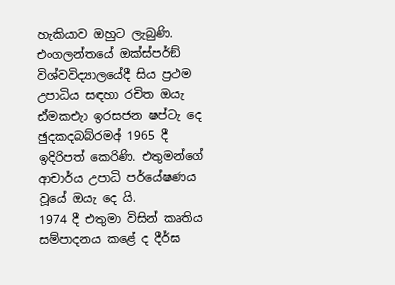හැකියාව ඔහුට ලැබුණි. එංගලන්තයේ ඔක්ස්පර්ඞ් විශ්වවිද්‍යාලයේදී සිය ප්‍රථම උපාධිය සඳහා රචිත ඔයැ ඪ්මකඑැා ඉරසජන ෂප්ටැ දෙ ඡුදකදබබ්රමඅ් 1965 දී ඉදිරිපත් කෙරිණි. එතුමන්ගේ ආචාර්ය උපාධි පර්යේෂණය වූයේ ඔයැ දෙ යි.
1974 දී එතුමා විසින් කෘතිය සම්පාදනය කළේ ද දීර්ඝ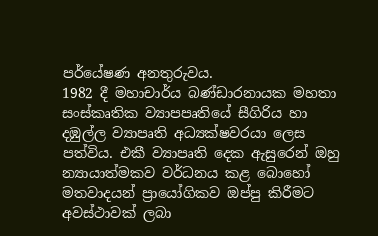පර්යේෂණ අනතුරුවය.
1982 දී මහාචාර්ය බණ්ඩාරනායක මහතා සංස්කෘතික ව්‍යාපපෘතියේ සීගිරිය හා දඹුල්ල ව්‍යාපෘති අධ්‍යක්ෂවරයා ලෙස පත්විය. එකී ව්‍යාපෘති දෙක ඇසුරෙන් ඔහු න්‍යායාත්මකව වර්ධනය කළ බොහෝ මතවාදයන් ප්‍රායෝගිකව ඔප්පු කිරීමට අවස්ථාවක් ලබා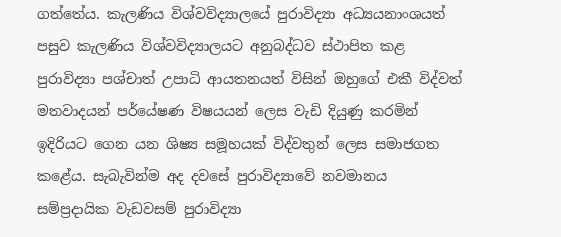ගත්තේය. කැලණිය විශ්වවිද්‍යාලයේ පුරාවිද්‍යා අධ්‍යයනාංශයත් පසුව කැලණිය විශ්වවිද්‍යාලයට අනුබද්ධව ස්ථාපිත කළ පුරාවිද්‍යා පශ්චාත් උපාධි ආයතනයත් විසින් ඔහුගේ එකී විද්වත් මතවාදයන් පර්යේෂණ විෂයයන් ලෙස වැඩි දියුණු කරමින් ඉදිරියට ගෙන යන ශිෂ්‍ය සමූහයක් විද්වතුන් ලෙස සමාජගත කළේය. සැබැවින්ම අද දවසේ පුරාවිද්‍යාවේ නවමානය සම්ප්‍රදායික වැඩවසම් පුරාවිද්‍යා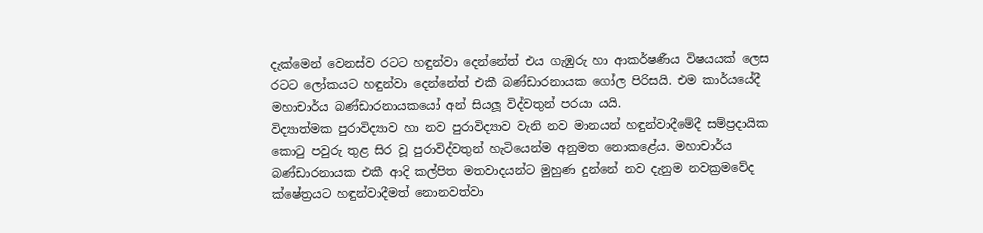දැක්මෙන් වෙනස්ව රටට හඳුන්වා දෙන්නේත් එය ගැඹුරු හා ආකර්ෂණීය විෂයයක් ලෙස රටට ලෝකයට හඳුන්වා දෙන්නේත් එකී බණ්ඩාරනායක ගෝල පිරිසයි. එම කාර්යයේදී මහාචාර්ය බණ්ඩාරනායකයෝ අන් සියලූ විද්වතුන් පරයා යයි.
විද්‍යාත්මක පුරාවිද්‍යාව හා නව පුරාවිද්‍යාව වැනි නව මානයන් හඳුන්වාදීමේදී සම්ප්‍රදායික කොටු පවුරු තුළ සිර වූ පුරාවිද්වතුන් හැටියෙන්ම අනුමත නොකළේය. මහාචාර්ය බණ්ඩාරනායක එකී ආදි කල්පිත මතවාදයන්ට මුහුණ දුන්නේ නව දැනුම නවක්‍රමවේද ක්ෂේත්‍රයට හඳුන්වාදීමත් නොනවත්වා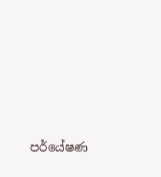පර්යේෂණ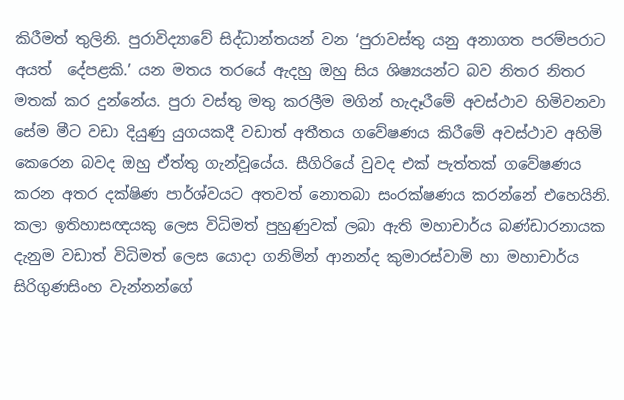කිරීමත් තුලිනි. පුරාවිද්‍යාවේ සිද්ධාන්තයන් වන ‘පුරාවස්තු යනු අනාගත පරම්පරාට අයත්  දේපළකි.’ යන මතය තරයේ ඇදහු ඔහු සිය ශිෂ්‍යයන්ට බව නිතර නිතර මතක් කර දුන්නේය. පුරා වස්තු මතු කරලීම මගින් හැදෑරීමේ අවස්ථාව හිමිවනවා සේම මීට වඩා දියුණු යුගයකදී වඩාත් අතීතය ගවේෂණය කිරීමේ අවස්ථාව අහිමි කෙරෙන බවද ඔහු ඒත්තු ගැන්වූයේය. සීගිරියේ වුවද එක් පැත්තක් ගවේෂණය කරන අතර දක්ෂිණ පාර්ශ්වයට අතවත් නොතබා සංරක්ෂණය කරන්නේ එහෙයිනි.
කලා ඉතිහාසඥයකු ලෙස විධිමත් පුහුණුවක් ලබා ඇති මහාචාර්ය බණ්ඩාරනායක දැනුම වඩාත් විධිමත් ලෙස යොදා ගනිමින් ආනන්ද කුමාරස්වාමි හා මහාචාර්ය සිරිගුණසිංහ වැන්නන්ගේ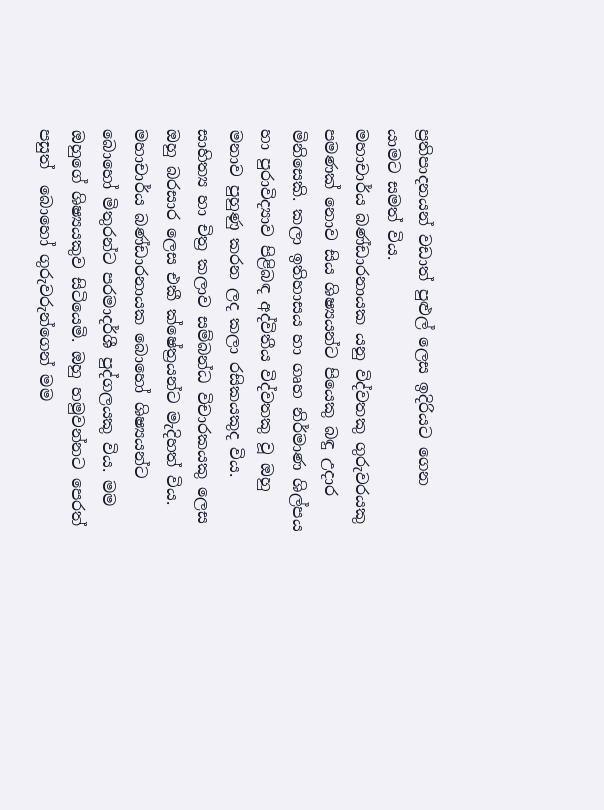ප්‍රතිපාදනයන් වඩාත් පුළුල් ලෙස ඉදිරියට ගෙන යාමට සමත් විය.
මහාචාර්ය බණ්ඩාරනායක යනු විද්වතකු ගුරුවරයකු පමණක් නොව සිය ශිෂ්‍යයන්ට පියෙකු බඳු උදාර මිනිසෙකි. කලා ඉතිහාසය හා ගෘහ නිර්මාණ ශිල්පය හා පුරාවිද්‍යාව පිළිබඳ අද්විතීය විද්වතකු වූ ඔහු මනාව පුහුණු කරන ලද කලා රසිකයකුද විය. සාහිත්‍ය හා චිත්‍ර කලාව සම්බන්ධ විචාරකයකු ලෙස ඔහු බරසාර ලෙස එකී ක්ෂේත්‍රයන්ට මැදිහත් විය.
මහාචාර්ය බණ්ඩාරනායක බොහෝ ශිෂ්‍යයන්ට බොහෝ මිතුරන්ට පරමාදර්ශී පුද්ගලයකු විය. මම ඔහුගේ ශිෂ්‍යයකුව සිටියෙමි. ඔහු හමුවන්නට පෙරත් පසුත්  බොහෝ ගුරුවරුන්ගෙන් මම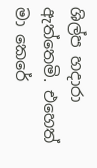ශිල්ප හදාරා ඇත්තෙමි. එහෙත් මා කෙරේ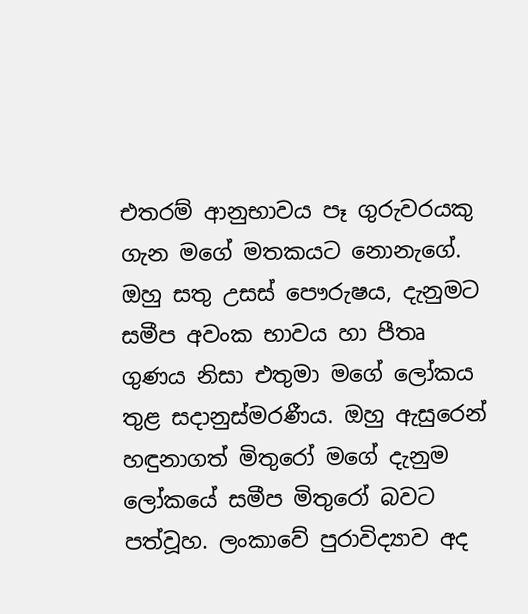එතරම් ආනුභාවය පෑ ගුරුවරයකු ගැන මගේ මතකයට නොනැගේ. ඔහු සතු උසස් පෞරුෂය, දැනුමට සමීප අවංක භාවය හා පීතෘ ගුණය නිසා එතුමා මගේ ලෝකය තුළ සදානුස්මරණීය. ඔහු ඇසුරෙන් හඳුනාගත් මිතුරෝ මගේ දැනුම ලෝකයේ සමීප මිතුරෝ බවට පත්වූහ. ලංකාවේ පුරාවිද්‍යාව අද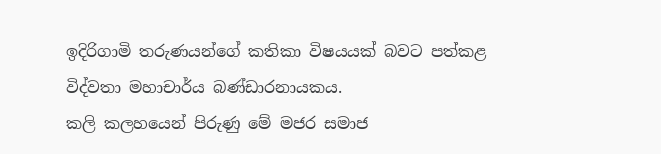ඉදිරිගාමි තරුණයන්ගේ කතිකා විෂයයක් බවට පත්කළ විද්වතා මහාචාර්ය බණ්ඩාරනායකය.
කලි කලහයෙන් පිරුණු මේ මජර සමාජ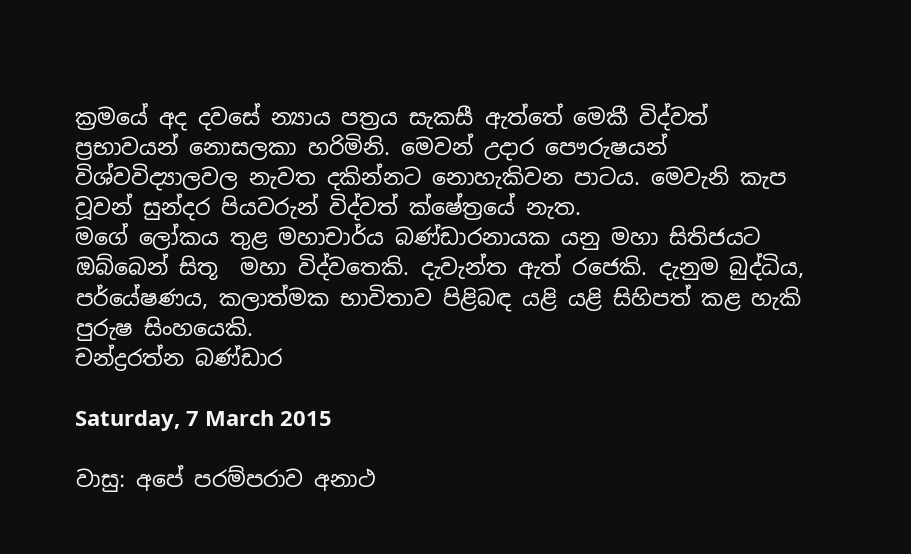ක්‍රමයේ අද දවසේ න්‍යාය පත්‍රය සැකසී ඇත්තේ මෙකී විද්වත් ප්‍රභාවයන් නොසලකා හරිමිනි. මෙවන් උදාර පෞරුෂයන් විශ්වවිද්‍යාලවල නැවත දකින්නට නොහැකිවන පාටය. මෙවැනි කැප වූවන් සුන්දර පියවරුන් විද්වත් ක්ෂේත්‍රයේ නැත.
මගේ ලෝකය තුළ මහාචාර්ය බණ්ඩාරනායක යනු මහා සිතිජයට ඔබ්බෙන් සිතූ  මහා විද්වතෙකි. දැවැන්ත ඇත් රජෙකි. දැනුම බුද්ධිය, පර්යේෂණය, කලාත්මක භාවිතාව පිළිබඳ යළි යළි සිහිපත් කළ හැකි පුරුෂ සිංහයෙකි.
චන්ද්‍රරත්න බණ්ඩාර

Saturday, 7 March 2015

වාසු: අපේ පරම්පරාව අනාථ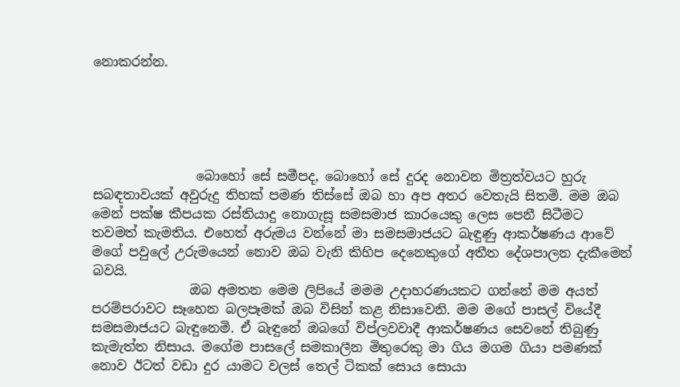නොකරන්න.





                බොහෝ සේ සමීපද, බොහෝ සේ දුරද නොවන මිත්‍රත්වයට හුරු සබඳතාවයක් අවුරුදු තිහක් පමණ තිස්සේ ඔබ හා අප අතර වෙතැයි සිතමි. මම ඔබ මෙන් පක්ෂ කීපයක රස්තියාදු නොගැසූ සමසමාජ කාරයෙකු ලෙස පෙනී සිටීමට තවමත් කැමතිය. එහෙත් අරුමය වන්නේ මා සමසමාජයට බැඳුණු ආකර්ෂණය ආවේ මගේ පවුලේ උරුමයෙන් නොව ඔබ වැනි කිහිප දෙනෙකුගේ අතීත දේශපාලන දැකීමෙන් බවයි.
               ඔබ අමතන මෙම ලිපියේ මමම උදාහරණයකට ගන්නේ මම අයත් පරම්පරාවට සෑහෙන බලපෑමක් ඔබ විසින් කළ නිසාවෙනි. මම මගේ පාසල් වියේදී සමසමාජයට බැඳුනෙමි. ඒ බැඳුනේ ඔබගේ විප්ලවවාදී ආකර්ෂණය සෙවනේ තිබුණු කැමැත්ත නිසාය. මගේම පාසලේ සමකාලීන මිතුරෙකු මා ගිය මගම ගියා පමණක් නොව ඊටත් වඩා දුර යාමට වලස් තෙල් ටිකක් සොය සොයා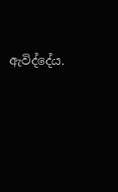ඇවිද්දේය.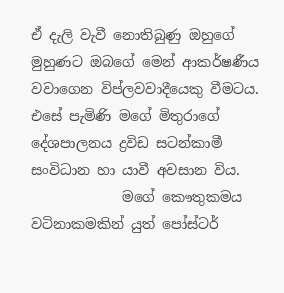ඒ දැලි වැවී නොතිබුණු ඔහුගේ මුහුණට ඔබගේ මෙන් ආකර්ෂණීය වවාගෙන විප්ලවවාදීයෙකු වීමටය. එසේ පැමිණි මගේ මිතුරාගේ දේශපාලනය ද්‍රවිඩ සටන්කාමී සංවිධාන හා යාවී අවසාන විය.
             මගේ කෞතුකමය වටිනාකමකින් යුත් පෝස්ටර්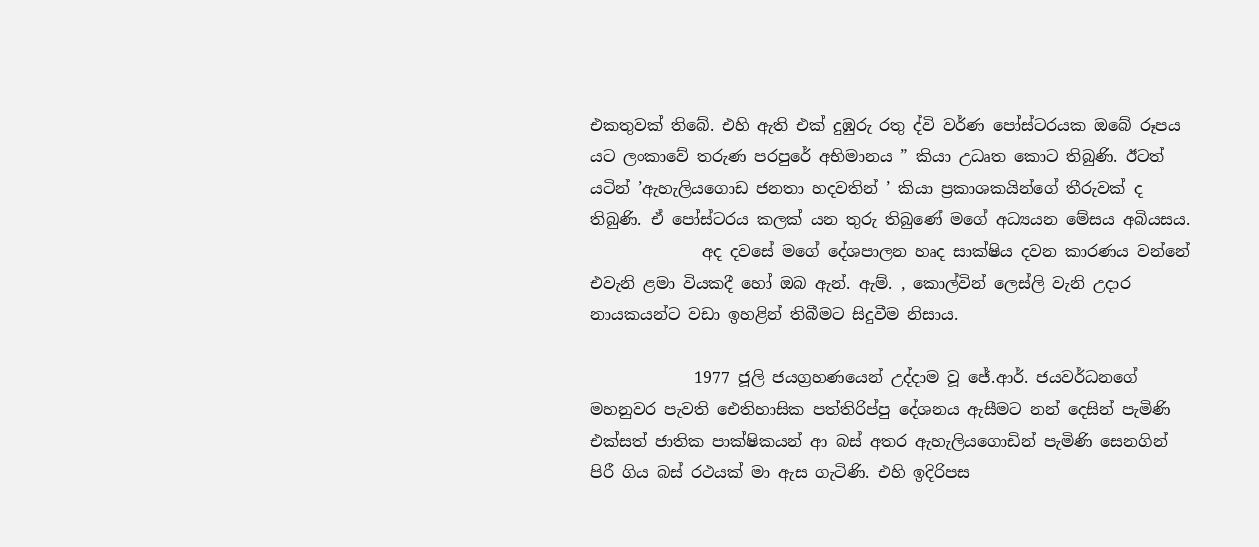එකතුවක් තිබේ. එහි ඇති එක් දුඹුරු රතු ද්වි වර්ණ පෝස්ටරයක ඔබේ රූපය යට ලංකාවේ තරුණ පරපුරේ අභිමානය ” කියා උධෘත කොට තිබුණි. ඊටත් යටින් ’ඇහැලියගොඩ ජනතා හදවතින් ’ කියා ප්‍රකාශකයින්ගේ තීරුවක් ද තිබුණි. ඒ පෝස්ටරය කලක් යන තුරු තිබුණේ මගේ අධ්‍යයන මේසය අබියසය.
              අද දවසේ මගේ දේශපාලන හෘද සාක්ෂිය දවන කාරණය වන්නේ එවැනි ළමා වියකදී හෝ ඔබ ඇන්. ඇම්. , කොල්වින් ලෙස්ලි වැනි උදාර නායකයන්ට වඩා ඉහළින් තිබීමට සිදුවීම නිසාය.

             1977 ජූලි ජයග්‍රහණයෙන් උද්දාම වූ ජේ.ආර්. ජයවර්ධනගේ මහනුවර පැවති ඓතිහාසික පත්තිරිප්පු දේශනය ඇසීමට නන් දෙසින් පැමිණි එක්සත් ජාතික පාක්ෂිකයන් ආ බස් අතර ඇහැලියගොඩින් පැමිණි සෙනගින් පිරී ගිය බස් රථයක් මා ඇස ගැටිණි. එහි ඉදිරිපස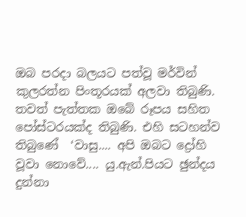ඔබ පරදා බලයට පත්වූ මර්වින් කුලරත්න පිංතූරයක් අලවා තිබුණි. තවත් පැත්තක ඔබේ රූපය සහිත පෝස්ටරයක්ද තිබුණි. එහි සටහන්ව තිබුණේ  ‘වාසු.... අපි ඔබට ද්‍රෝහි වූවා නොවේ.... යු.ඇන්.පියට ඡුන්දය දුන්නා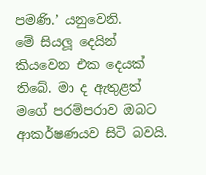පමණි.’ යනුවෙනි.
මේ සියලූ දෙයින් කියවෙන එක දෙයක් තිබේ. මා ද ඇතුළත් මගේ පරම්පරාව ඔබට ආකර්ෂණයව සිටි බවයි.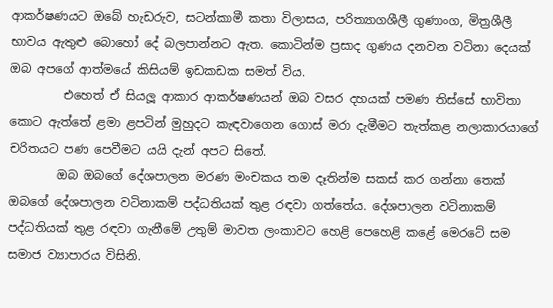ආකර්ෂණයට ඔබේ හැඩරුව, සටන්කාමී කතා විලාසය, පරිත්‍යාගශීලී ගුණාංග, මිත්‍රශීලී භාවය ඇතුළු බොහෝ දේ බලපාන්නට ඇත. කොටින්ම ප්‍රසාද ගුණය දනවන වටිනා දෙයක් ඔබ අපගේ ආත්මයේ කිසියම් ඉඩකඩක සමත් විය.
         එහෙත් ඒ සියලූ ආකාර ආකර්ෂණයන් ඔබ වසර දහයක් පමණ තිස්සේ භාවිතා කොට ඇත්තේ ළමා ළපටින් මුහුදට කැඳවාගෙන ගොස් මරා දැමීමට තැත්කළ නලාකාරයාගේ චරිතයට පණ පෙවීමට යයි දැන් අපට සිතේ.
        ඔබ ඔබගේ දේශපාලන මරණ මංචකය තම දෑතින්ම සකස් කර ගන්නා තෙක් ඔබගේ දේශපාලන වටිනාකම් පද්ධතියක් තුළ රඳවා ගත්තේය. දේශපාලන වටිනාකම් පද්ධතියක් තුළ රඳවා ගැනීමේ උතුම් මාවත ලංකාවට හෙළි පෙහෙළි කළේ මෙරටේ සම සමාජ ව්‍යාපාරය විසිනි.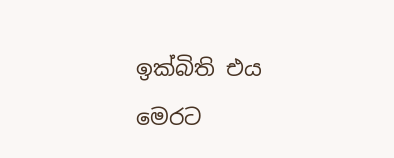ඉක්බිති එය මෙරට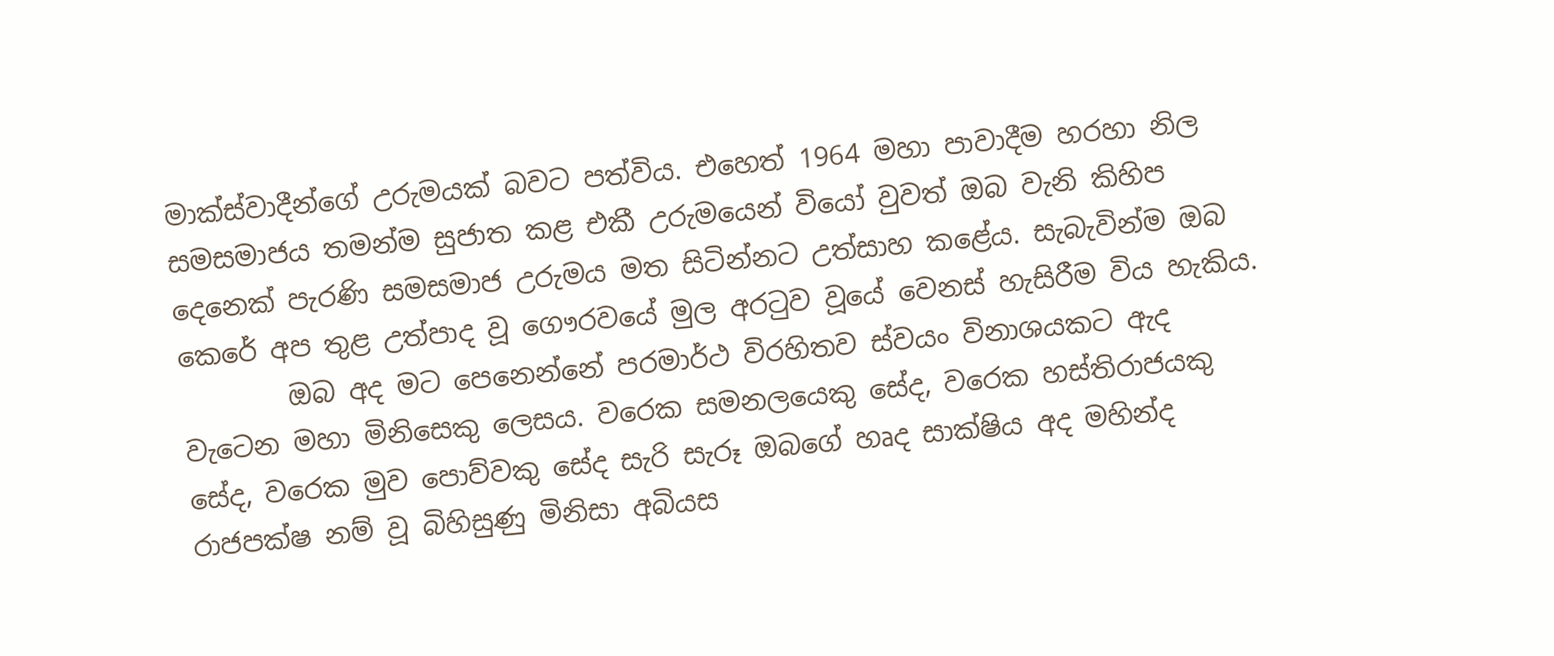මාක්ස්වාදීන්ගේ උරුමයක් බවට පත්විය. එහෙත් 1964 මහා පාවාදීම හරහා නිල සමසමාජය තමන්ම සුජාත කළ එකී උරුමයෙන් වියෝ වුවත් ඔබ වැනි කිහිප දෙනෙක් පැරණි සමසමාජ උරුමය මත සිටින්නට උත්සාහ කළේය. සැබැවින්ම ඔබ කෙරේ අප තුළ උත්පාද වූ ගෞරවයේ මුල අරටුව වූයේ වෙනස් හැසිරීම විය හැකිය.
        ඔබ අද මට පෙනෙන්නේ පරමාර්ථ විරහිතව ස්වයං විනාශයකට ඇද වැටෙන මහා මිනිසෙකු ලෙසය. වරෙක සමනලයෙකු සේද, වරෙක හස්තිරාජයකු සේද, වරෙක මුව පොව්වකු සේද සැරි සැරූ ඔබගේ හෘද සාක්ෂිය අද මහින්ද රාජපක්ෂ නම් වූ බිහිසුණු මිනිසා අබියස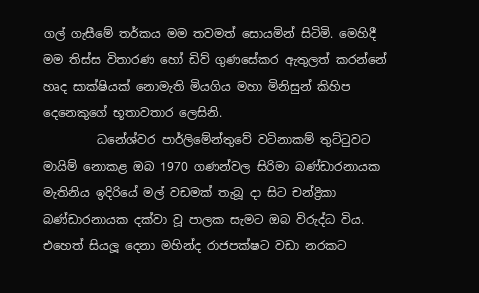ගල් ගැසීමේ තර්කය මම තවමත් සොයමින් සිටිමි. මෙහිදී මම තිස්ස විතාරණ හෝ ඩිව් ගුණසේකර ඇතුලත් කරන්නේ හෘද සාක්ෂියක් නොමැති මියගිය මහා මිනිසුන් කිහිප දෙනෙකුගේ භූතාවතාර ලෙසිනි.
         ධනේශ්වර පාර්ලිමේන්තුවේ වටිනාකම් තුට්ටුවට මායිම් නොකළ ඔබ 1970 ගණන්වල සිරිමා බණ්ඩාරනායක මැතිනිය ඉදිරියේ මල් වඩමක් තැබූ දා සිට චන්ද්‍රිකා බණ්ඩාරනායක දක්වා වූ පාලක සැමට ඔබ විරුද්ධ විය. එහෙත් සියලූ දෙනා මහින්ද රාජපක්ෂට වඩා නරකට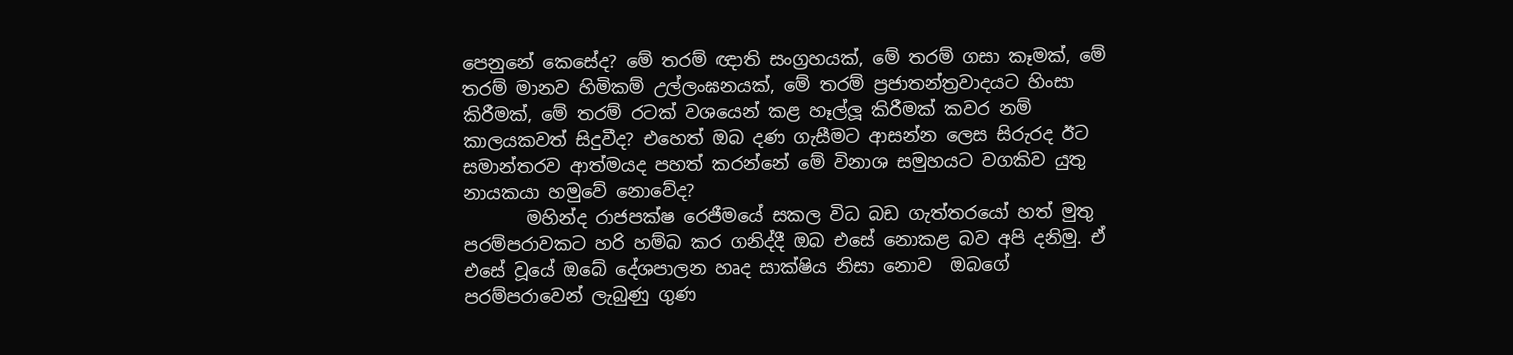පෙනුනේ කෙසේද? මේ තරම් ඥාති සංග්‍රහයක්, මේ තරම් ගසා කෑමක්, මේ තරම් මානව හිමිකම් උල්ලංඝනයක්, මේ තරම් ප්‍රජාතන්ත්‍රවාදයට හිංසා කිරීමක්, මේ තරම් රටක් වශයෙන් කළ හෑල්ලූ කිරීමක් කවර නම් කාලයකවත් සිදුවීද? එහෙත් ඔබ දණ ගැසීමට ආසන්න ලෙස සිරුරද ඊට සමාන්තරව ආත්මයද පහත් කරන්නේ මේ විනාශ සමුහයට වගකිව යුතු නායකයා හමුවේ නොවේද?
       මහින්ද රාජපක්ෂ රෙජීමයේ සකල විධ බඩ ගැත්තරයෝ හත් මුතු පරම්පරාවකට හරි හම්බ කර ගනිද්දී ඔබ එසේ නොකළ බව අපි දනිමු. ඒ එසේ වූයේ ඔබේ දේශපාලන හෘද සාක්ෂිය නිසා නොව  ඔබගේ පරම්පරාවෙන් ලැබුණු ගුණ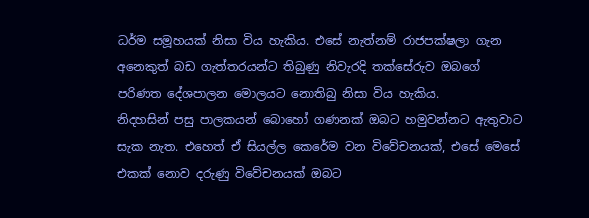ධර්ම සමූහයක් නිසා විය හැකිය. එසේ නැත්නම් රාජපක්ෂලා ගැන අනෙකුත් බඩ ගැත්තරයන්ට තිබුණු නිවැරදි තක්සේරුව ඔබගේ පරිණත දේශපාලන මොලයට නොතිබු නිසා විය හැකිය.
නිදහසින් පසු පාලකයන් බොහෝ ගණනක් ඔබට හමුවන්නට ඇතුවාට සැක නැත. එහෙත් ඒ සියල්ල කෙරේම වන විවේචනයක්, එසේ මෙසේ එකක් නොව දරුණු විවේචනයක් ඔබට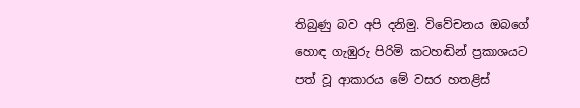තිබුණු බව අපි දනිමු. විවේචනය ඔබගේ හොඳ ගැඹුරු පිරිමි කටහඬින් ප්‍රකාශයට පත් වූ ආකාරය මේ වසර හතළිස්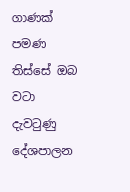ගාණක් පමණ තිස්සේ ඔබ වටා දැවටුණු දේශපාලන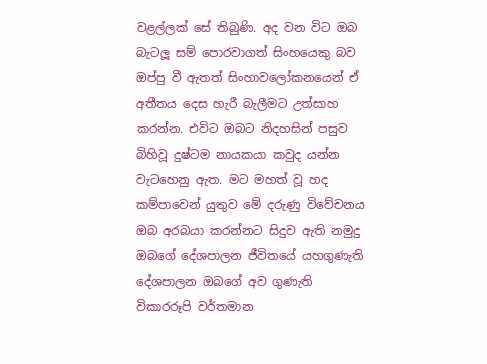වළල්ලක් සේ තිබුණි. අද වන විට ඔබ බැටලූ සම් පොරවාගත් සිංහයෙකු බව ඔප්පු වී ඇතත් සිංහාවලෝකනයෙන් ඒ අතීතය දෙස හැරී බැලීමට උත්සාහ කරන්න. එවිට ඔබට නිදහසින් පසුව බිහිවූ දුෂ්ටම නායකයා කවුද යන්න වැටහෙනු ඇත. මට මහත් වූ හද කම්පාවෙන් යුතුව මේ දරුණු විවේචනය ඔබ අරබයා කරන්නට සිදුව ඇති නමුදු ඔබගේ දේශපාලන ජීවිතයේ යහගුණැති දේශපාලන ඔබගේ අව ගුණැති විකාරරූපි වර්තමාන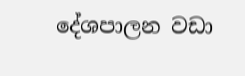දේශපාලන වඩා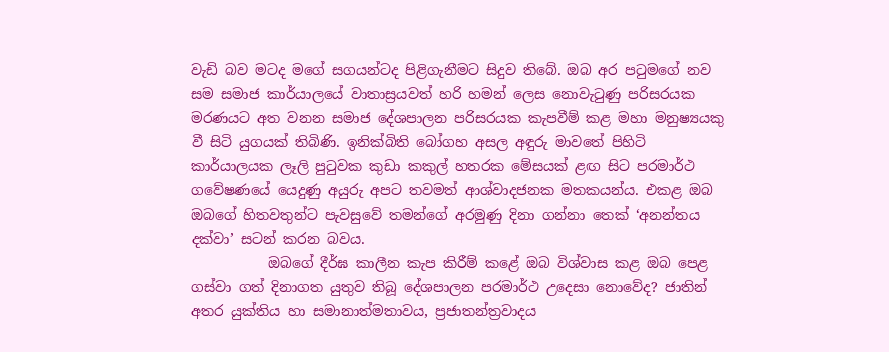වැඩි බව මටද මගේ සගයන්ටද පිළිගැනීමට සිදුව තිබේ. ඔබ අර පටුමගේ නව සම සමාජ කාර්යාලයේ වාතාස්‍රයවත් හරි හමන් ලෙස නොවැටුණු පරිසරයක මරණයට අත වනන සමාජ දේශපාලන පරිසරයක කැපවීම් කළ මහා මනුෂ්‍යයකු වී සිටි යුගයක් තිබිණි. ඉනික්බිති බෝගහ අසල අඳුරු මාවතේ පිහිටි කාර්යාලයක ලෑලි පුටුවක කුඩා කකුල් හතරක මේසයක් ළඟ සිට පරමාර්ථ ගවේෂණයේ යෙදුණු අයුරු අපට තවමත් ආශ්වාදජනක මතකයන්ය. එකළ ඔබ ඔබගේ හිතවතුන්ට පැවසුවේ තමන්ගේ අරමුණු දිනා ගන්නා තෙක් ‘අනන්තය දක්වා’ සටන් කරන බවය.
           ඔබගේ දීර්ඝ කාලීන කැප කිරීම් කළේ ඔබ විශ්වාස කළ ඔබ පෙළ ගස්වා ගත් දිනාගත යුතුව තිබූ දේශපාලන පරමාර්ථ උදෙසා නොවේද? ජාතින් අතර යුක්තිය හා සමානාත්මතාවය, ප්‍රජාතන්ත්‍රවාදය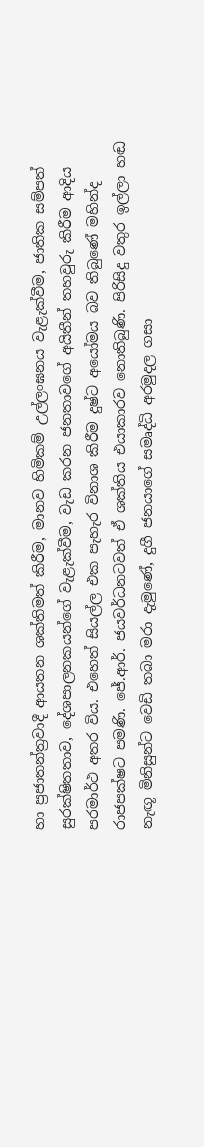හා ප්‍රජාතන්ත්‍රවාදී ආයතන ශක්තිමත් කිරීම, මානව හිමිකම් උල්ලංඝනය වැළැක්වීම, ජාතික සම්පත් සුරක්ෂිතතාව, දේශපාලනකයන්ගේ වැළැක්වීම, වැඩ කරන ජනතාවගේ අයිතීන් තහවුරු කිරීම ආදිය පරමාර්ථ අතර විය. එහෙත් සියල්ල එක පැහැර විනාශ කිරීම දුෂ්ට අයෝමය බව තිබුණේ මහින්ද රාජපක්ෂට පමණි. ජේ.ආර්. ජයවර්ධනටවත් ඒ ශක්තිය එයාකාරව නොතිබුණි. පිරිසිදු වතුර ඉල්ලා හඬ නැඟූ මිනිසුන්ට වෙඩි තබා මරා දැමුණේ, දුගී ජනයාගේ සමෘද්ධි අරමුදල ගසා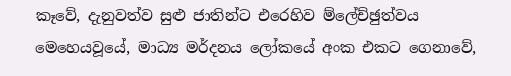කෑවේ, දැනුවත්ව සුළු ජාතින්ට එරෙහිව ම්ලේච්ඡුත්වය මෙහෙයවූයේ, මාධ්‍ය මර්දනය ලෝකයේ අංක එකට ගෙනාවේ,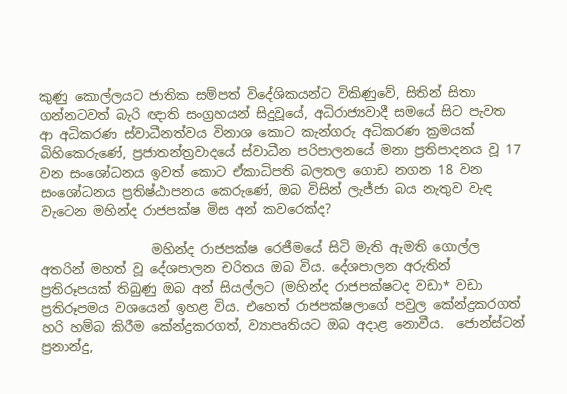කුණු කොල්ලයට ජාතික සම්පත් විදේශිකයන්ට විකිණුවේ, සිතින් සිතා ගන්නටවත් බැරි ඥාති සංග්‍රහයන් සිදුවූයේ, අධිරාජ්‍යවාදී සමයේ සිට පැවත ආ අධිකරණ ස්වාධීනත්වය විනාශ කොට කැන්ගරු අධිකරණ ක්‍රමයක් බිහිකෙරුණේ, ප්‍රජාතන්ත්‍රවාදයේ ස්වාධීන පරිපාලනයේ මනා ප්‍රතිපාදනය වූ 17 වන සංශෝධනය ඉවත් කොට ඒකාධිපති බලතල ගොඩ නගන 18 වන සංශෝධනය ප්‍රතිෂ්ඨාපනය කෙරුණේ, ඔබ විසින් ලැජ්ජා බය නැතුව වැඳ වැටෙන මහින්ද රාජපක්ෂ මිස අන් කවරෙක්ද?

                 මහින්ද රාජපක්ෂ රෙජීමයේ සිටි මැති ඇමති ගොල්ල අතරින් මහත් වූ දේශපාලන චරිතය ඔබ විය. දේශපාලන අරුතින් ප්‍රතිරූපයක් තිබුණු ඔබ අන් සියල්ලට (මහින්ද රාජපක්ෂටද වඩා* වඩා  ප්‍රතිරූපමය වශයෙන් ඉහළ විය. එහෙත් රාජපක්ෂලාගේ පවුල කේන්ද්‍රකරගත් හරි හම්බ කිරීම කේන්ද්‍රකරගත්, ව්‍යාපෘතියට ඔබ අදාළ නොවීය.  ජොන්ස්ටන් ප්‍රනාන්දු,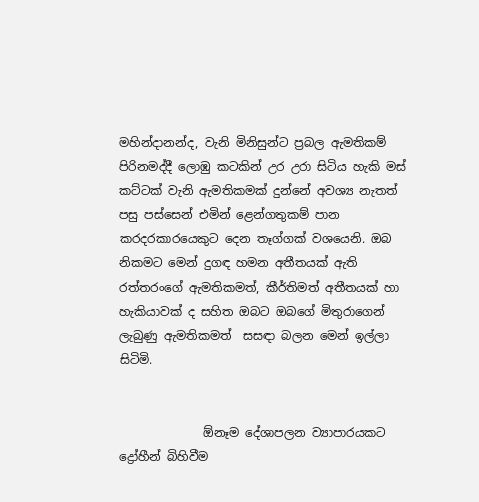මහින්දානන්ද, වැනි මිනිසුන්ට ප්‍රබල ඇමතිකම් පිරිනමද්දී ලොඹු කටකින් උර උරා සිටිය හැකි මස් කට්ටක් වැනි ඇමතිකමක් දුන්නේ අවශ්‍ය නැතත් පසු පස්සෙන් එමින් ළෙන්ගතුකම් පාන කරදරකාරයෙකුට දෙන තෑග්ගක් වශයෙනි. ඔබ නිකමට මෙන් දුගඳ හමන අතීතයක් ඇති රත්තරංගේ ඇමතිකමත්, කීර්තිමත් අතීතයක් හා හැකියාවක් ද සහිත ඔබට ඔබගේ මිතුරාගෙන් ලැබුණු ඇමතිකමත්  සසඳා බලන මෙන් ඉල්ලා සිටිමි.


              ඕනෑම දේශාපලන ව්‍යාපාරයකට ද්‍රෝහීන් බිහිවීම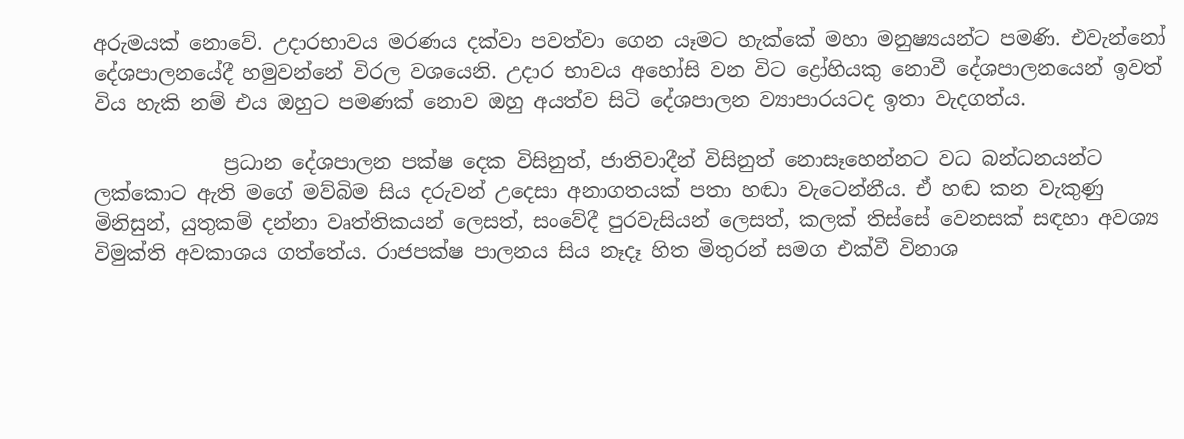අරුමයක් නොවේ. උදාරභාවය මරණය දක්වා පවත්වා ගෙන යෑමට හැක්කේ මහා මනුෂ්‍යයන්ට පමණි. එවැන්නෝ දේශපාලනයේදී හමුවන්නේ විරල වශයෙනි. උදාර භාවය අහෝසි වන විට ද්‍රෝහියකු නොවී දේශපාලනයෙන් ඉවත් විය හැකි නම් එය ඔහුට පමණක් නොව ඔහු අයත්ව සිටි දේශපාලන ව්‍යාපාරයටද ඉතා වැදගත්ය.

             ප්‍රධාන දේශපාලන පක්ෂ දෙක විසිනුත්, ජාතිවාදීන් විසිනුත් නොසෑහෙන්නට වධ බන්ධනයන්ට ලක්කොට ඇති මගේ මව්බිම සිය දරුවන් උදෙසා අනාගතයක් පතා හඬා වැටෙන්නීය. ඒ හඬ කන වැකුණු  මිනිසුන්, යුතුකම් දන්නා වෘත්තිකයන් ලෙසත්, සංවේදී පුරවැසියන් ලෙසත්, කලක් තිස්සේ වෙනසක් සඳහා අවශ්‍ය විමුක්ති අවකාශය ගත්තේය. රාජපක්ෂ පාලනය සිය නෑදෑ හිත මිතුරන් සමග එක්වී විනාශ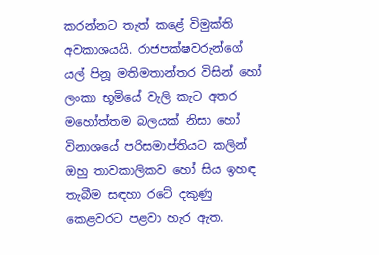කරන්නට තැත් කළේ විමුක්ති අවකාශයයි. රාජපක්ෂවරුන්ගේ යල් පිනූ මතිමතාන්තර විසින් හෝ ලංකා භූමියේ වැලි කැට අතර මහෝත්තම බලයක් නිසා හෝ විනාශයේ පරිසමාප්තියට කලින් ඔහු තාවකාලිකව හෝ සිය ඉහඳ තැබීම සඳහා රටේ දකුණු කෙළවරට පළවා හැර ඇත.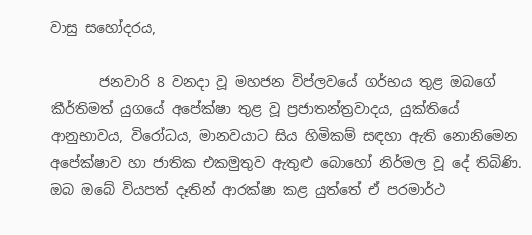වාසු සහෝදරය,

       ජනවාරි 8 වනදා වූ මහජන විප්ලවයේ ගර්භය තුළ ඔබගේ කීර්තිමත් යුගයේ අපේක්ෂා තුළ වූ ප්‍රජාතන්ත්‍රවාදය, යුක්තියේ  ආනුභාවය, විරෝධය, මානවයාට සිය හිමිකම් සඳහා ඇති නොනිමෙන අපේක්ෂාව හා ජාතික එකමුතුව ඇතුළු බොහෝ නිර්මල වූ දේ තිබිණි. ඔබ ඔබේ වියපත් දෑතින් ආරක්ෂා කළ යුත්තේ ඒ පරමාර්ථ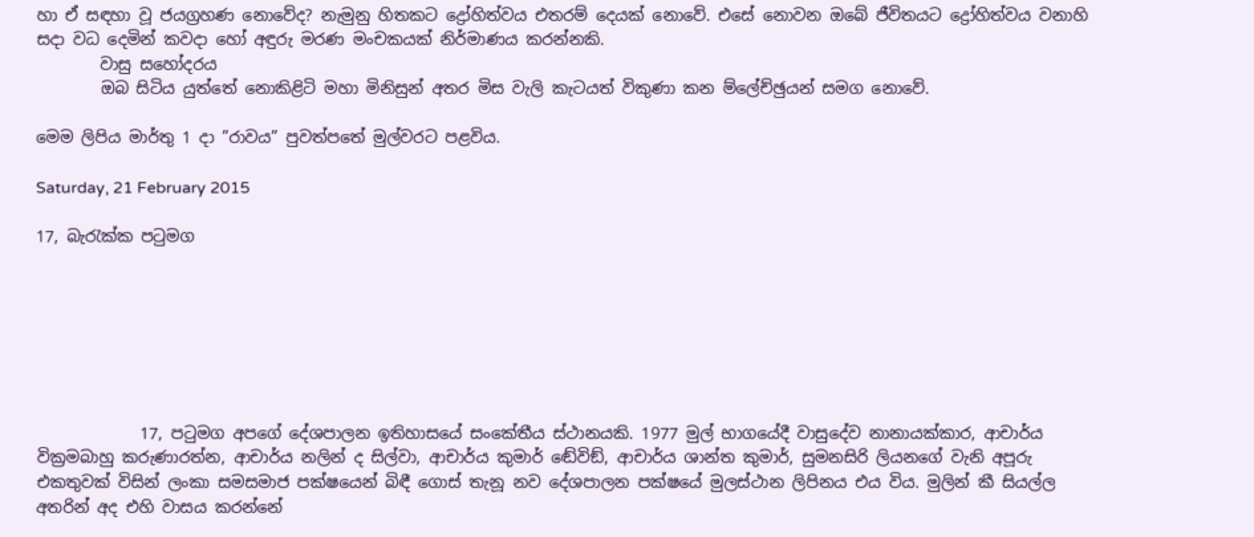හා ඒ සඳහා වූ ජයග්‍රහණ නොවේද? නැමුනු හිතකට ද්‍රෝහිත්වය එතරම් දෙයක් නොවේ. එසේ නොවන ඔබේ ජීවිතයට ද්‍රෝහිත්වය වනාහි සදා වධ දෙමින් කවදා හෝ අඳුරු මරණ මංචකයක් නිර්මාණය කරන්නකි.
        වාසු සහෝදරය
        ඔබ සිටිය යුත්තේ නොකිළිටි මහා මිනිසුන් අතර මිස වැලි කැටයත් විකුණා කන ම්ලේච්ඡුයන් සමග නොවේ.

මෙම ලිපිය මාර්තු 1 දා ”රාවය” පුවත්පතේ මුල්වරට පළවිය.

Saturday, 21 February 2015

17, බැරැක්ක පටුමග







             17, පටුමග අපගේ දේශපාලන ඉතිහාසයේ සංකේතීය ස්ථානයකි. 1977 මුල් භාගයේදී වාසුදේව නානායක්කාර, ආචාර්ය වික්‍රමබාහු කරුණාරත්න, ආචාර්ය නලින් ද සිල්වා, ආචාර්ය කුමාර් ඬේවිඞ්, ආචාර්ය ශාන්ත කුමාර්, සුමනසිරි ලියනගේ වැනි අපූරු එකතුවක් විසින් ලංකා සමසමාජ පක්ෂයෙන් බිඳී ගොස් තැනූ නව දේශපාලන පක්ෂයේ මුලස්ථාන ලිපිනය එය විය. මුලින් කී සියල්ල අතරින් අද එහි වාසය කරන්නේ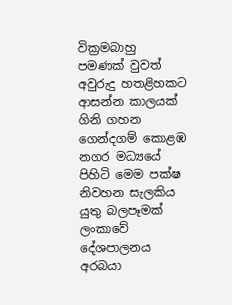වික්‍රමබාහු පමණක් වුවත් අවුරුදු හතළිහකට ආසන්න කාලයක් ගිනි ගහන ගෙන්දගම් කොළඹ නගර මධ්‍යයේ පිහිටි මෙම පක්ෂ නිවහන සැලකිය යුතු බලපෑමක් ලංකාවේ දේශපාලනය අරබයා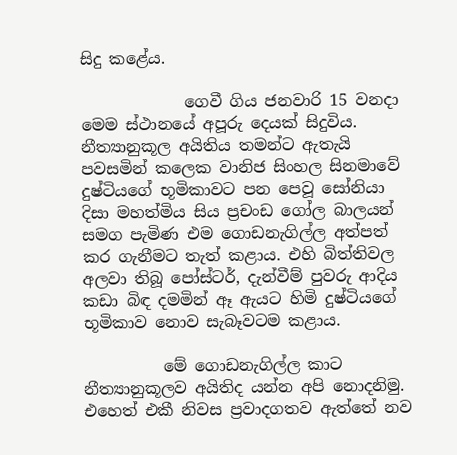සිදු කළේය.

             ගෙවී ගිය ජනවාරි 15 වනදා මෙම ස්ථානයේ අපූරු දෙයක් සිදුවිය. නීත්‍යානුකූල අයිතිය තමන්ට ඇතැයි පවසමින් කලෙක වානිජ සිංහල සිනමාවේ දුෂ්ටියගේ භූමිකාවට පන පෙවූ සෝනියා දිසා මහත්මිය සිය ප්‍රචංඩ ගෝල බාලයන් සමග පැමිණ එම ගොඩනැගිල්ල අත්පත් කර ගැනීමට තැත් කළාය. එහි බිත්තිවල අලවා තිබූ පෝස්ටර්, දැන්වීම් පුවරු ආදිය කඩා බිඳ දමමින් ඈ ඇයට හිමි දුෂ්ටියගේ භූමිකාව නොව සැබෑවටම කළාය.

          මේ ගොඩනැගිල්ල කාට නීත්‍යානුකූලව අයිතිද යන්න අපි නොදනිමු. එහෙත් එකී නිවස ප්‍රවාදගතව ඇත්තේ නව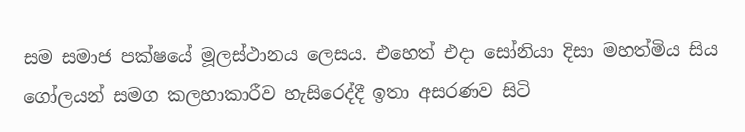සම සමාජ පක්ෂයේ මූලස්ථානය ලෙසය. එහෙත් එදා සෝනියා දිසා මහත්මිය සිය ගෝලයන් සමග කලහාකාරීව හැසිරෙද්දී ඉතා අසරණව සිටි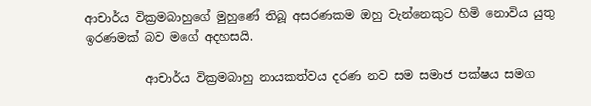ආචාර්ය වික්‍රමබාහුගේ මුහුණේ තිබූ අසරණකම ඔහු වැන්නෙකුට හිමි නොවිය යුතු ඉරණමක් බව මගේ අදහසයි.

          ආචාර්ය වික්‍රමබාහු නායකත්වය දරණ නව සම සමාජ පක්ෂය සමග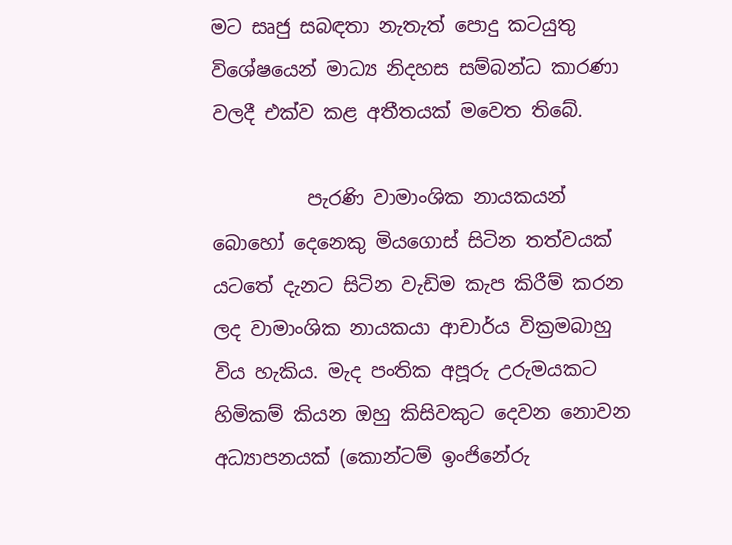මට සෘජු සබඳතා නැතැත් පොදු කටයුතු විශේෂයෙන් මාධ්‍ය නිදහස සම්බන්ධ කාරණා වලදී එක්ව කළ අතීතයක් මවෙත තිබේ.

          පැරණි වාමාංශික නායකයන් බොහෝ දෙනෙකු මියගොස් සිටින තත්වයක් යටතේ දැනට සිටින වැඩිම කැප කිරීම් කරන ලද වාමාංශික නායකයා ආචාර්ය වික්‍රමබාහු විය හැකිය. මැද පංතික අපූරු උරුමයකට හිමිකම් කියන ඔහු කිසිවකුට දෙවන නොවන අධ්‍යාපනයක් (කොන්ටම් ඉංජිනේරු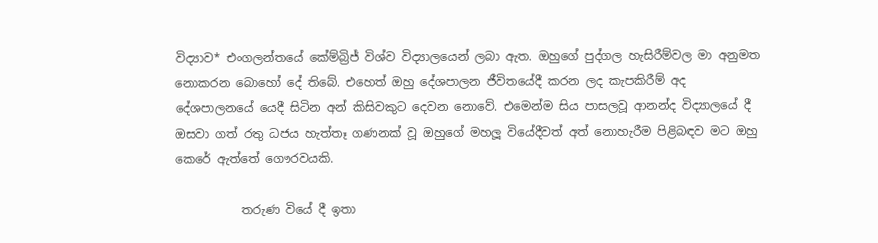විද්‍යාව* එංගලන්තයේ කේම්බ්‍රිජ් විශ්ව විද්‍යාලයෙන් ලබා ඇත. ඔහුගේ පුද්ගල හැසිරීම්වල මා අනුමත නොකරන බොහෝ දේ තිබේ. එහෙත් ඔහු දේශපාලන ජීවිතයේදී කරන ලද කැපකිරීම් අද දේශපාලනයේ යෙදී සිටින අන් කිසිවකුට දෙවන නොවේ. එමෙන්ම සිය පාසලවූ ආනන්ද විද්‍යාලයේ දී ඔසවා ගත් රතු ධජය හැත්තෑ ගණනක් වූ ඔහුගේ මහලූ වියේදීවත් අත් නොහැරීම පිළිබඳව මට ඔහු කෙරේ ඇත්තේ ගෞරවයකි.

           තරුණ වියේ දී ඉතා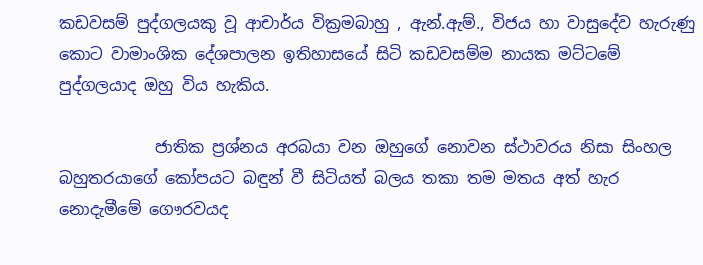කඩවසම් පුද්ගලයකු වූ ආචාර්ය වික්‍රමබාහු , ඇන්.ඇම්., විජය හා වාසුදේව හැරුණු කොට වාමාංශික දේශපාලන ඉතිහාසයේ සිටි කඩවසම්ම නායක මට්ටමේ පුද්ගලයාද ඔහු විය හැකිය.

            ජාතික ප්‍රශ්නය අරබයා වන ඔහුගේ නොවන ස්ථාවරය නිසා සිංහල බහුතරයාගේ කෝපයට බඳුන් වී සිටියත් බලය තකා තම මතය අත් හැර නොදැමීමේ ගෞරවයද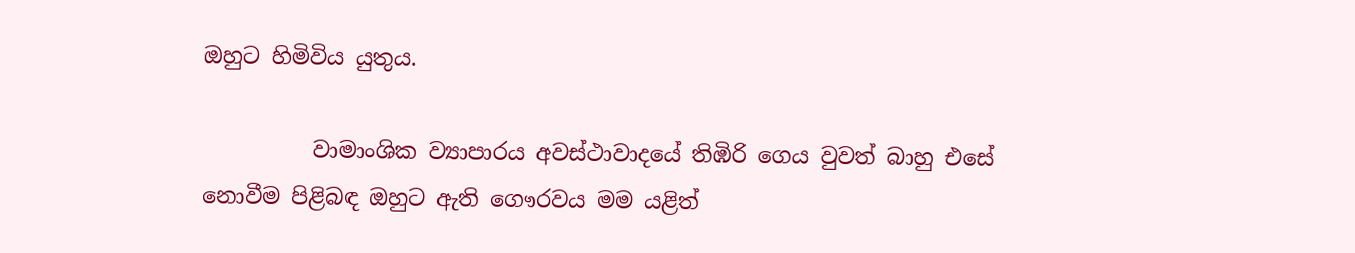ඔහුට හිමිවිය යුතුය.

          වාමාංශික ව්‍යාපාරය අවස්ථාවාදයේ තිඹිරි ගෙය වුවත් බාහු එසේ නොවීම පිළිබඳ ඔහුට ඇති ගෞරවය මම යළිත්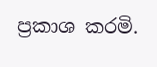ප්‍රකාශ කරමි.